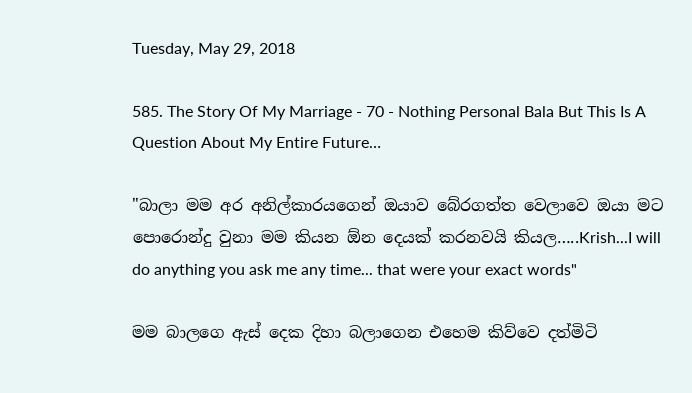Tuesday, May 29, 2018

585. The Story Of My Marriage - 70 - Nothing Personal Bala But This Is A Question About My Entire Future…

"බාලා මම අර අනිල්කාරයගෙන් ඔයාව බේරගත්ත වෙලාවෙ ඔයා මට පොරොන්දු වුනා මම කියන ඕන දෙයක් කරනවයි කියල…..Krish...I will do anything you ask me any time... that were your exact words"

මම බාලගෙ ඇස් දෙක දිහා බලාගෙන එහෙම කිව්වෙ දත්මිටි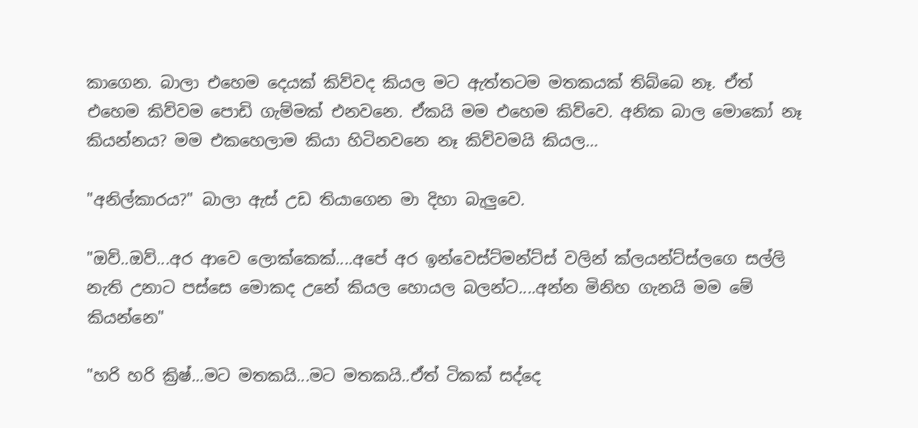කාගෙන. බාලා එහෙම දෙයක් කිව්වද කියල මට ඇත්තටම මතකයක් තිබ්බෙ නෑ. ඒත් එහෙම කිව්වම පොඩි ගැම්මක් එනවනෙ. ඒකයි මම එහෙම කිව්වෙ. අනික බාල මොකෝ නෑ කියන්නය? මම එකහෙලාම කියා හිටිනවනෙ නෑ කිව්වමයි කියල…

"අනිල්කාරය?" බාලා ඇස් උඩ තියාගෙන මා දිහා බැලුවෙ.

"ඔව්..ඔව්...අර ආවෙ ලොක්කෙක්....අපේ අර ඉන්වෙස්ට්මන්ට්ස් වලින් ක්ලයන්ට්ස්ලගෙ සල්ලි නැති උනාට පස්සෙ මොකද උනේ කියල හොයල බලන්ට....අන්න මිනිහ ගැනයි මම මේ කියන්නෙ"

"හරි හරි ක්‍රිෂ්...මට මතකයි...මට මතකයි..ඒත් ටිකක් සද්දෙ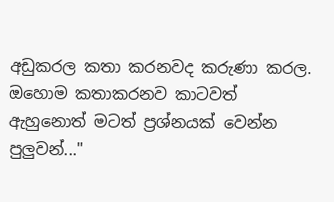අඩුකරල කතා කරනවද කරුණා කරල. ඔහොම කතාකරනව කාටවත් ඇහුනොත් මටත් ප්‍රශ්නයක් වෙන්න පුලුවන්..."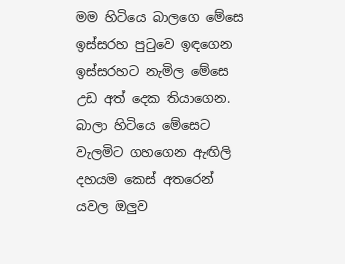මම හිටියෙ බාලගෙ මේසෙ ඉස්සරහ පුටුවෙ ඉඳගෙන ඉස්සරහට නැමිල මේසෙ උඩ අත් දෙක තියාගෙන. බාලා හිටියෙ මේසෙට වැලමිට ගහගෙන ඇඟිලි දහයම කෙස් අතරෙන් යවල ඔලුව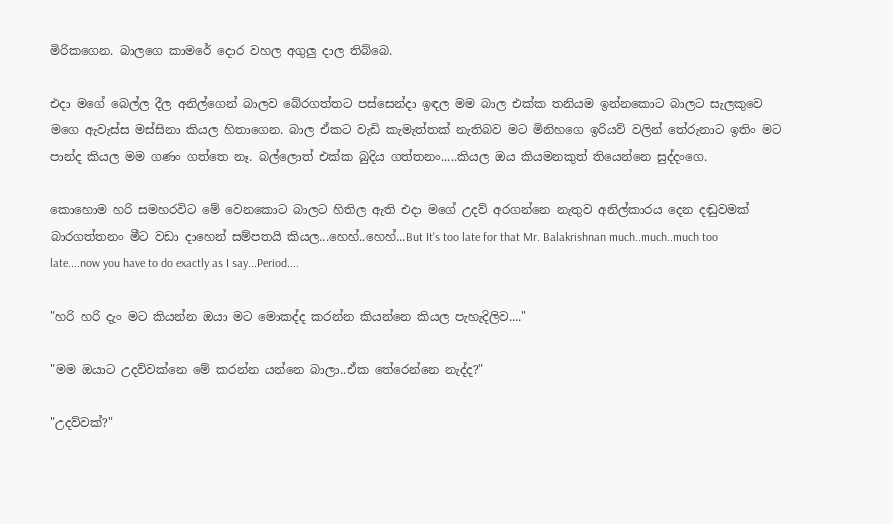මිරිකගෙන. බාලගෙ කාමරේ දොර වහල අගුලු දාල තිබ්බෙ.

එදා මගේ බෙල්ල දීල අනිල්ගෙන් බාලව බේරගත්තට පස්සෙන්දා ඉඳල මම බාල එක්ක තනියම ඉන්නකොට බාලට සැලකුවෙ මගෙ ඇවැස්ස මස්සිනා කියල හිතාගෙන. බාල ඒකට වැඩි කැමැත්තක් නැතිබව මට මිනිහගෙ ඉරියව් වලින් තේරුනාට ඉතිං මට පාන්ද කියල මම ගණං ගත්තෙ නෑ. බල්ලොත් එක්ක බුදිය ගත්තනං.....කියල ඔය කියමනකුත් තියෙන්නෙ සුද්දංගෙ.

කොහොම හරි සමහරවිට මේ වෙනකොට බාලට හිතිල ඇති එදා මගේ උදව් අරගන්නෙ නැතුව අනිල්කාරය දෙන දඬුවමක් බාරගත්තනං මීට වඩා දාහෙන් සම්පතයි කියල...හෙහ්..හෙහ්...But It's too late for that Mr. Balakrishnan much..much..much too late....now you have to do exactly as I say...Period....

"හරි හරි දැං මට කියන්න ඔයා මට මොකද්ද කරන්න කියන්නෙ කියල පැහැදිලිව...."

"මම ඔයාට උදව්වක්නෙ මේ කරන්න යන්නෙ බාලා..ඒක තේරෙන්නෙ නැද්ද?"

"උදව්වක්?"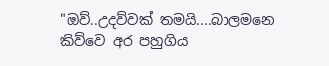"ඔව්..උදව්වක් තමයි....බාලමනෙ කිව්වෙ අර පහුගිය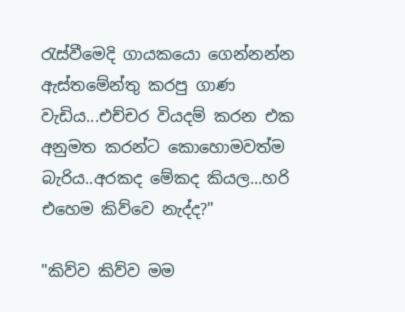රැස්වීමෙදි ගායකයො ගෙන්නන්න ඇස්තමේන්තු කරපු ගාණ වැඩිය...එච්චර වියදම් කරන එක අනුමත කරන්ට කොහොමවත්ම බැරිය..අරකද මේකද කියල...හරි එහෙම කිව්වෙ නැද්ද?"

"කිව්ව කිව්ව මම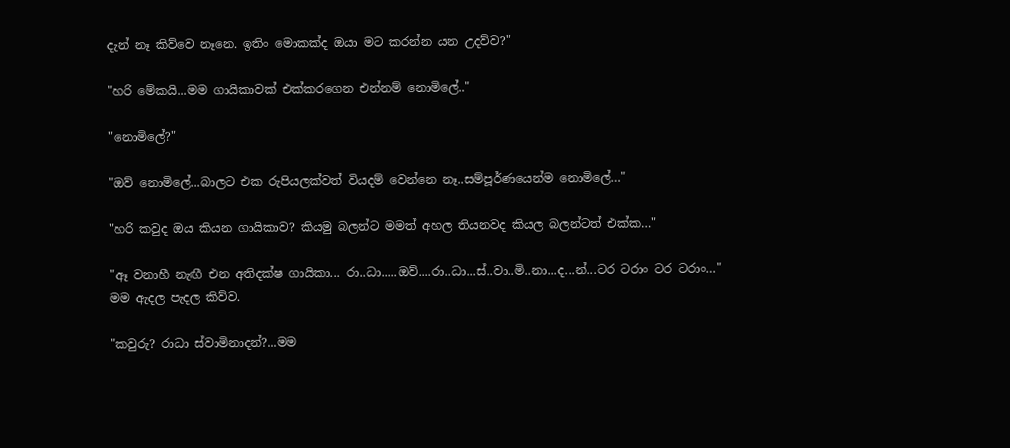දැන් නෑ කිව්වෙ නෑනෙ. ඉතිං මොකක්ද ඔයා මට කරන්න යන උදව්ව?"

"හරි මේකයි...මම ගායිකාවක් එක්කරගෙන එන්නම් නොමිලේ.."

"නොමිලේ?"

"ඔව් නොමිලේ...බාලට එක රුපියලක්වත් වියදම් වෙන්නෙ නෑ..සම්පූර්ණයෙන්ම නොමිලේ…"

"හරි කවුද ඔය කියන ගායිකාව? කියමු බලන්ට මමත් අහල තියනවද කියල බලන්ටත් එක්ක…"

"ඈ වනාහී නැඟී එන අතිදක්ෂ ගායිකා... රා..ධා.....ඔව්....රා..ධා...ස්..වා..මි..නා...ද...න්...ටර ටරාං ටර ටරාං…" මම ඇදල පැදල කිව්ව.

"කවුරු? රාධා ස්වාමිනාදන්?...මම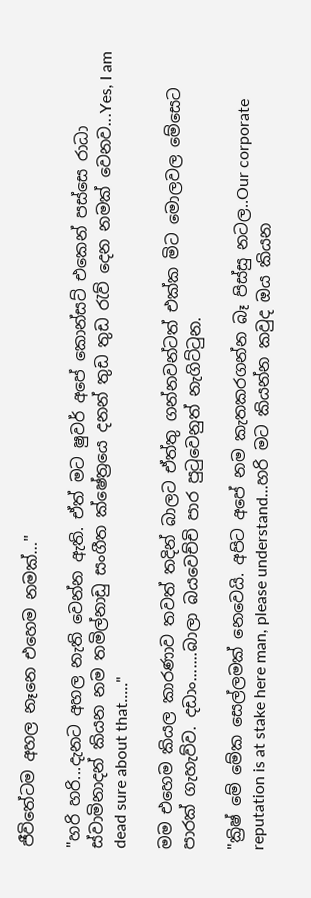ජීවිතේටම අහල නෑනෙ එහෙම නමක්…"

"හරි හරි...දැනට අහල නැති වෙන්න ඇති. ඒත් මට ෂුවර් අපේ කොන්සට් එකෙන් පස්සෙ රාධා ස්වාමිනාදන් කියන නම තමිල්නාඩු සංගීත ක්ෂේත්‍රයෙ දනන් තුඩ තුඩ රැව් දෙන නමක් වෙනව...Yes, I am dead sure about that....."

මම එහෙම කියල කාරණාව තවත් තදින් බාලට ඒත්තු ගන්නවන්ටත් එක්ක මිට මොලවල මේසෙට පාරක් ගැහැව්ව. දඩාං.......බාලා බයවෙච්චි පාර පුටුවෙනුත් නැගිට්ටුන.

"ක්‍රිෂ් මේ මේක සෙල්ලමක් නෙවෙයි. අපිට අපේ නම කැතකරගන්න බෑ පිස්සු නටල..Our corporate reputation is at stake here man, please understand...හරි මට කියන්න කවුද ඔය කියන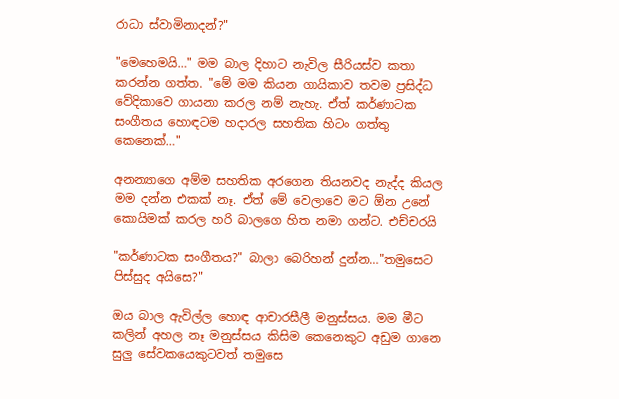රාධා ස්වාමිනාදන්?"

"මෙහෙමයි…" මම බාල දිහාට නැවිල සීරියස්ව කතා කරන්න ගත්ත. "මේ මම කියන ගායිකාව තවම ප්‍රසිද්ධ වේදිකාවෙ ගායනා කරල නම් නැහැ. ඒත් කර්ණාටක සංගීතය හොඳටම හදාරල සහතික හිටං ගත්තු කෙනෙක්…"

අනන්‍යාගෙ අම්ම සහතික අරගෙන තියනවද නැද්ද කියල මම දන්න එකක් නෑ. ඒත් මේ වෙලාවෙ මට ඕන උනේ කොයිමක් කරල හරි බාලගෙ හිත නමා ගන්ට. එච්චරයි

"කර්ණාටක සංගීතය?" බාලා බෙරිහන් දුන්න…"තමුසෙට පිස්සුද අයිසෙ?"

ඔය බාල ඇවිල්ල හොඳ ආචාරසීලී මනුස්සය. මම මීට කලින් අහල නෑ මනුස්සය කිසිම කෙනෙකුට අඩුම ගානෙ සුලු සේවකයෙකුටවත් තමුසෙ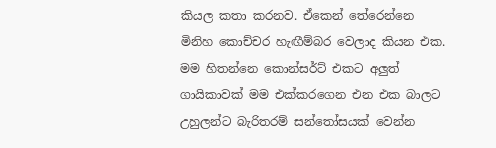කියල කතා කරනව. ඒකෙන් තේරෙන්නෙ මිනිහ කොච්චර හැඟීම්බර වෙලාද කියන එක. මම හිතන්නෙ කොන්සර්ට් එකට අලුත් ගායිකාවක් මම එක්කරගෙන එන එක බාලට උහුලන්ට බැරිතරම් සන්තෝසයක් වෙන්න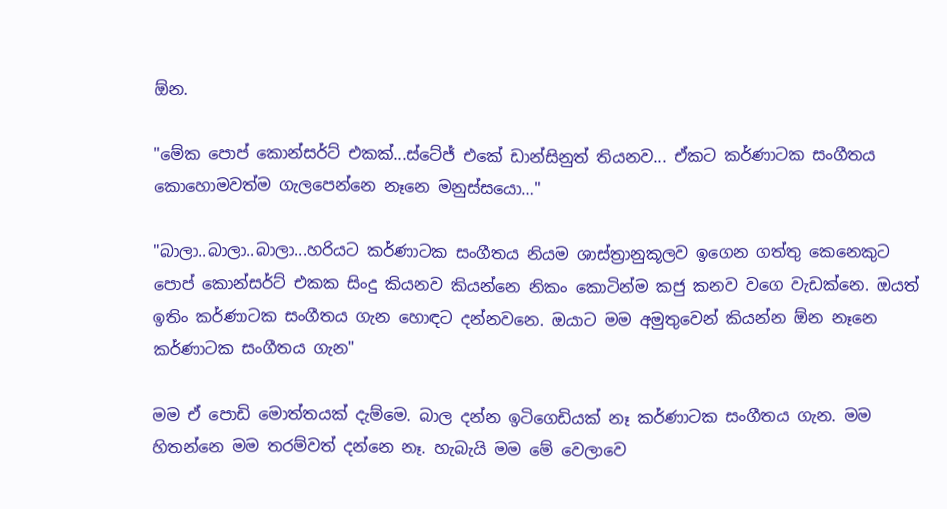ඕන.

"මේක පොප් කොන්සර්ට් එකක්...ස්ටේජ් එකේ ඩාන්සිනුත් තියනව... ඒකට කර්ණාටක සංගීතය කොහොමවත්ම ගැලපෙන්නෙ නෑනෙ මනුස්සයො…"

"බාලා..බාලා..බාලා...හරියට කර්ණාටක සංගීතය නියම ශාස්ත්‍රානුකූලව ඉගෙන ගත්තු කෙනෙකුට පොප් කොන්සර්ට් එකක සිංදු කියනව කියන්නෙ නිකං කොටින්ම කජු කනව වගෙ වැඩක්නෙ. ඔයත් ඉතිං කර්ණාටක සංගීතය ගැන හොඳට දන්නවනෙ. ඔයාට මම අමුතුවෙන් කියන්න ඕන නෑනෙ කර්ණාටක සංගීතය ගැන"

මම ඒ පොඩි මොත්තයක් දැම්මෙ. බාල දන්න ඉටිගෙඩියක් නෑ කර්ණාටක සංගීතය ගැන. මම හිතන්නෙ මම තරම්වත් දන්නෙ නෑ. හැබැයි මම මේ වෙලාවෙ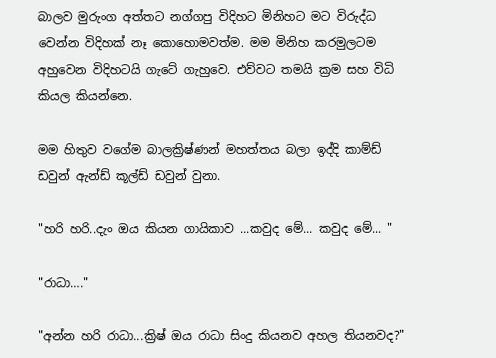බාලව මුරුංග අත්තට නග්ගපු විදිහට මිනිහට මට විරුද්ධ වෙන්න විදිහක් නෑ කොහොමවත්ම. මම මිනිහ කරමුලටම අහුවෙන විදිහටයි ගැටේ ගැහුවෙ. එව්වට තමයි ක්‍රම සහ විධි කියල කියන්නෙ.

මම හිතුව වගේම බාලක්‍රිෂ්ණන් මහත්තය බලා ඉද්දි කාම්ඩ් ඩවුන් ඇන්ඩ් කූල්ඩ් ඩවුන් වුනා.

"හරි හරි..දැං ඔය කියන ගායිකාව ...කවුද මේ... කවුද මේ... "

"රාධා…."

"අන්න හරි රාධා...ක්‍රිෂ් ඔය රාධා සිංදු කියනව අහල තියනවද?"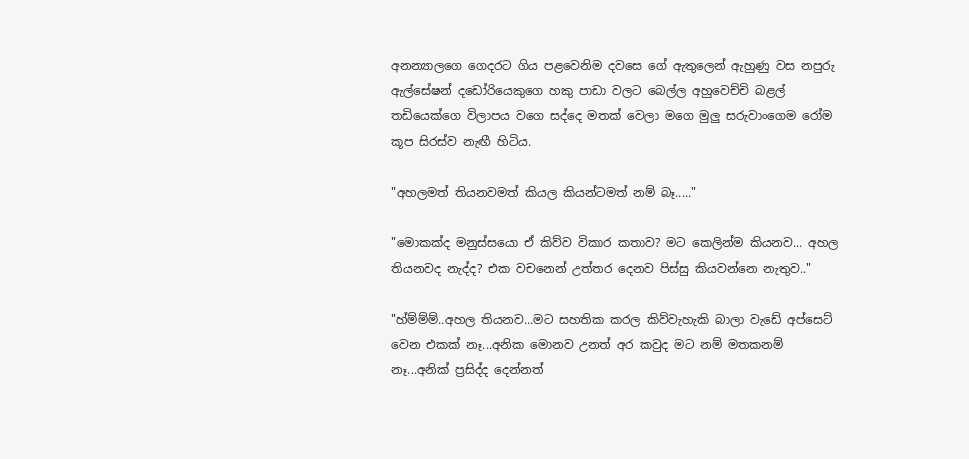අනන්‍යාලගෙ ගෙදරට ගිය පළවෙනිම දවසෙ ගේ ඇතුලෙන් ඇහුණු වස නපුරු ඇල්සේෂන් දඩෝරියෙකුගෙ හකු පාඩා වලට බෙල්ල අහුවෙච්චි බළල් තඩියෙක්ගෙ විලාපය වගෙ සද්දෙ මතක් වෙලා මගෙ මුලු සරුවාංගෙම රෝම කූප සිරස්ව නැඟී හිටිය.

"අහලමත් තියනවමත් කියල කියන්ටමත් නම් බෑ....."

"මොකක්ද මනුස්සයො ඒ කිව්ව විකාර කතාව? මට කෙලින්ම කියනව... අහල තියනවද නැද්ද? එක වචනෙන් උත්තර දෙනව පිස්සු කියවන්නෙ නැතුව.."

"හ්ම්ම්ම්..අහල තියනව...මට සහතික කරල කිව්වැහැකි බාලා වැඩේ අප්සෙට් වෙන එකක් නෑ...අනික මොනව උනත් අර කවුද මට නම් මතකනම් නෑ...අනික් ප්‍රසිද්ද දෙන්නත්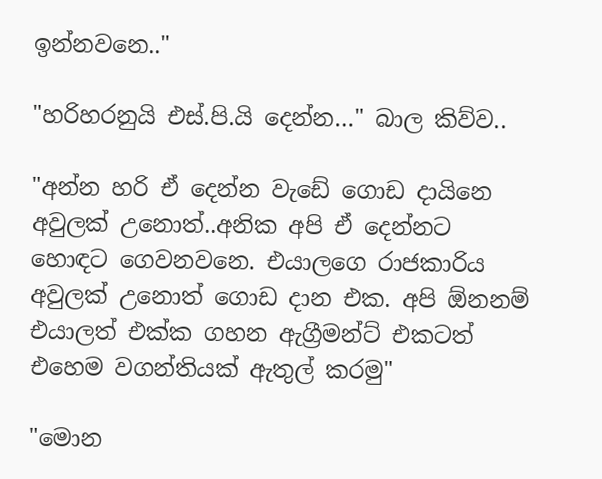ඉන්නවනෙ.."

"හරිහරනුයි එස්.පි.යි දෙන්න…" බාල කිව්ව..

"අන්න හරි ඒ දෙන්න වැඩේ ගොඩ දායිනෙ අවුලක් උනොත්..අනික අපි ඒ දෙන්නට හොඳට ගෙවනවනෙ. එයාලගෙ රාජකාරිය අවුලක් උනොත් ගොඩ දාන එක. අපි ඕනනම් එයාලත් එක්ක ගහන ඇග්‍රීමන්ට් එකටත් එහෙම වගන්තියක් ඇතුල් කරමු"

"මොන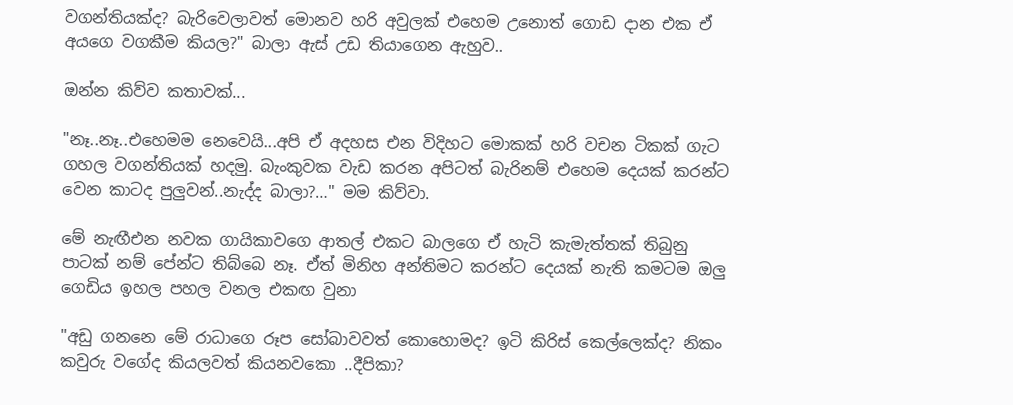වගන්තියක්ද? බැරිවෙලාවත් මොනව හරි අවුලක් එහෙම උනොත් ගොඩ දාන එක ඒ අයගෙ වගකීම කියල?" බාලා ඇස් උඩ තියාගෙන ඇහුව..

ඔන්න කිව්ව කතාවක්...

"නෑ..නෑ..එහෙමම නෙවෙයි...අපි ඒ අදහස එන විදිහට මොකක් හරි වචන ටිකක් ගැට ගහල වගන්තියක් හදමු. බැංකුවක වැඩ කරන අපිටත් බැරිනම් එහෙම දෙයක් කරන්ට වෙන කාටද පුලුවන්..නැද්ද බාලා?…" මම කිව්වා.

මේ නැඟීඑන නවක ගායිකාවගෙ ආතල් එකට බාලගෙ ඒ හැටි කැමැත්තක් තිබුනු පාටක් නම් පේන්ට තිබ්බෙ නෑ. ඒත් මිනිහ අන්තිමට කරන්ට දෙයක් නැති කමටම ඔලු ගෙඩිය ඉහල පහල වනල එකඟ වුනා

"අඩු ගනනෙ මේ රාධාගෙ රූප සෝබාවවත් කොහොමද? ඉටි කිරිස් කෙල්ලෙක්ද? නිකං කවුරු වගේද කියලවත් කියනවකො ..දීපිකා?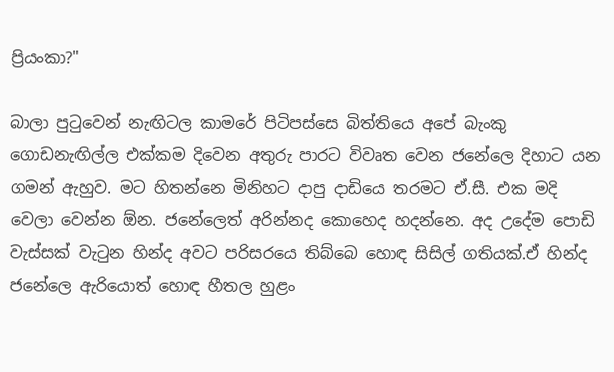ප්‍රියංකා?"

බාලා පුටුවෙන් නැඟිටල කාමරේ පිටිපස්සෙ බිත්තියෙ අපේ බැංකු ගොඩනැඟිල්ල එක්කම දිවෙන අතුරු පාරට විවෘත වෙන ජනේලෙ දිහාට යන ගමන් ඇහුව. මට හිතන්නෙ මිනිහට දාපු දාඩියෙ තරමට ඒ.සී. එක මදි වෙලා වෙන්න ඕන. ජනේලෙත් අරින්නද කොහෙද හදන්නෙ. අද උදේම පොඩි වැස්සක් වැටුන හින්ද අවට පරිසරයෙ තිබ්බෙ හොඳ සිසිල් ගතියක්.ඒ හින්ද ජනේලෙ ඇරියොත් හොඳ හීතල හුළං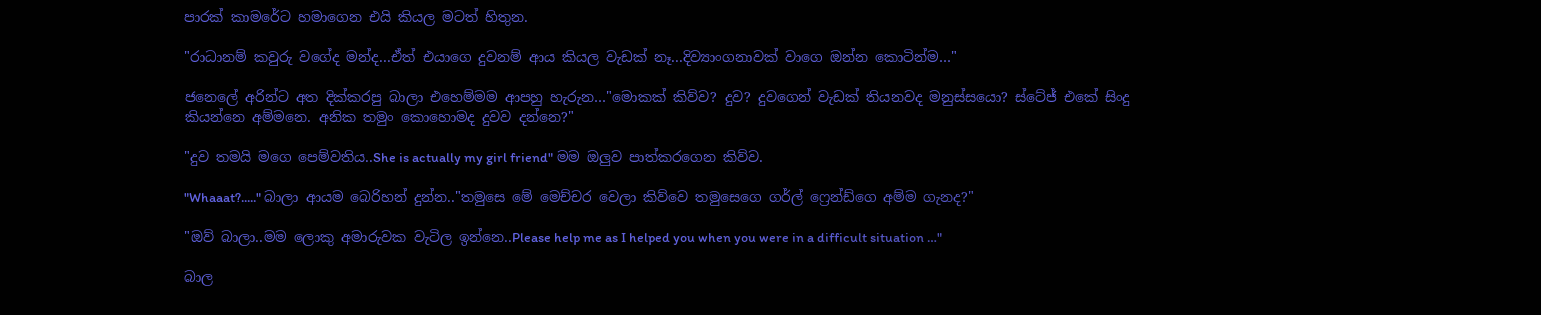පාරක් කාමරේට හමාගෙන එයි කියල මටත් හිතුන.

"රාධානම් කවුරු වගේද මන්ද...ඒත් එයාගෙ දුවනම් ආය කියල වැඩක් නෑ...දිව්‍යාංගනාවක් වාගෙ ඔන්න කොටින්ම…"

ජනෙලේ අරින්ට අත දික්කරපු බාලා එහෙම්මම ආපහු හැරුන…"මොකක් කිව්ව? දුව? දුවගෙන් වැඩක් තියනවද මනුස්සයො? ස්ටේජ් එකේ සිංදු කියන්නෙ අම්මනෙ. අනික තමුං කොහොමද දුවව දන්නෙ?"

"දුව තමයි මගෙ පෙම්වතිය..She is actually my girl friend" මම ඔලුව පාත්කරගෙන කිව්ව.

"Whaaat?....." බාලා ආයම බෙරිහන් දුන්න.."තමුසෙ මේ මෙච්චර වෙලා කිව්වෙ තමුසෙගෙ ගර්ල් ෆ්‍රෙන්ඩ්ගෙ අම්ම ගැනද?"

"ඔව් බාලා..මම ලොකු අමාරුවක වැටිල ඉන්නෙ..Please help me as I helped you when you were in a difficult situation …"

බාල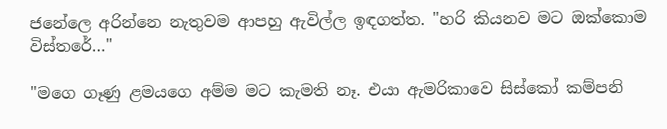ජනේලෙ අරින්නෙ නැතුවම ආපහු ඇවිල්ල ඉඳගත්ත. "හරි කියනව මට ඔක්කොම විස්තරේ…"

"මගෙ ගෑණු ළමයගෙ අම්ම මට කැමති නෑ. එයා ඇමරිකාවෙ සිස්කෝ කම්පනි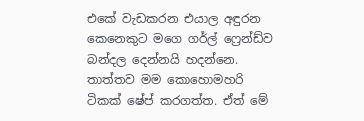එකේ වැඩකරන එයාල අඳුරන කෙනෙකුට මගෙ ගර්ල් ෆ්‍රෙන්ඩ්ව බන්දල දෙන්නයි හදන්නෙ. තාත්තව මම කොහොමහරි ටිකක් ෂේප් කරගත්ත. ඒත් මේ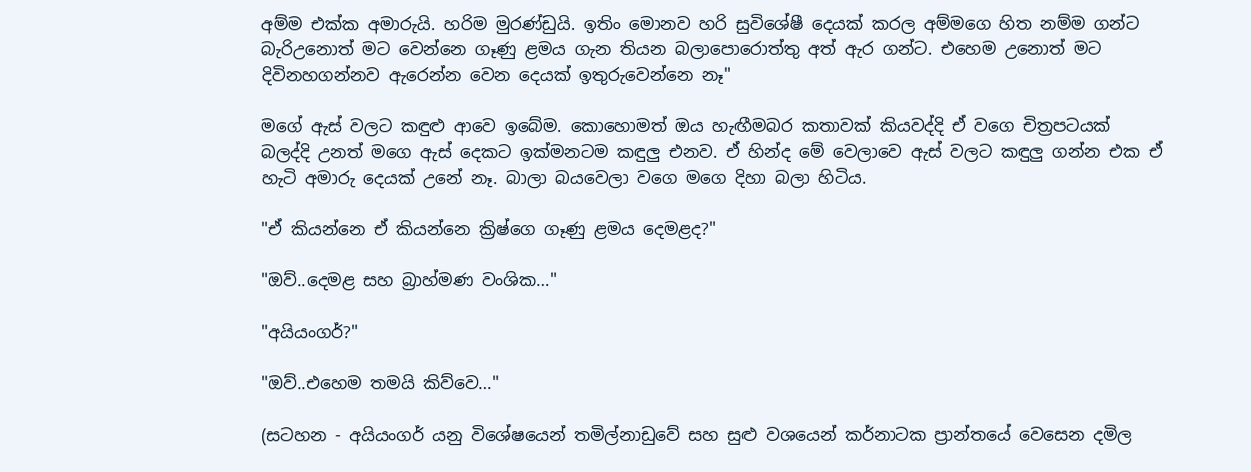අම්ම එක්ක අමාරුයි. හරිම මුරණ්ඩුයි. ඉතිං මොනව හරි සුවිශේෂී දෙයක් කරල අම්මගෙ හිත නම්ම ගන්ට බැරිඋනොත් මට වෙන්නෙ ගෑණු ළමය ගැන තියන බලාපොරොත්තු අත් ඇර ගන්ට. එහෙම උනොත් මට දිවිනහගන්නව ඇරෙන්න වෙන දෙයක් ඉතුරුවෙන්නෙ නෑ"

මගේ ඇස් වලට කඳුළු ආවෙ ඉබේම. කොහොමත් ඔය හැඟීමබර කතාවක් කියවද්දි ඒ වගෙ චිත්‍රපටයක් බලද්දි උනත් මගෙ ඇස් දෙකට ඉක්මනටම කඳුලු එනව. ඒ හින්ද මේ වෙලාවෙ ඇස් වලට කඳුලු ගන්න එක ඒ හැටි අමාරු දෙයක් උනේ නෑ. බාලා බයවෙලා වගෙ මගෙ දිහා බලා හිටිය.

"ඒ කියන්නෙ ඒ කියන්නෙ ක්‍රිෂ්ගෙ ගෑණු ළමය දෙමළද?"

"ඔව්..දෙමළ සහ බ්‍රාහ්මණ වංශික…"

"අයියංගර්?"

"ඔව්..එහෙම තමයි කිව්වෙ…"

(සටහන - අයියංගර් යනු විශේෂයෙන් තමිල්නාඩුවේ සහ සුළු වශයෙන් කර්නාටක ප්‍රාන්තයේ වෙසෙන දමිල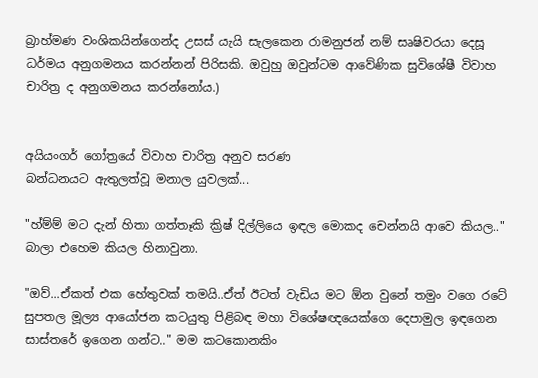බ්‍රාහ්මණ වංශිකයින්ගෙන්ද උසස් යැයි සැලකෙන රාමනුජන් නම් සෘෂිවරයා දෙසූ ධර්මය අනුගමනය කරන්නන් පිරිසකි. ඔවුහු ඔවුන්ටම ආවේණික සුවිශේෂී විවාහ චාරිත්‍ර ද අනුගමනය කරන්නෝය.)


අයියංගර් ගෝත්‍රයේ විවාහ චාරිත්‍ර අනුව සරණ
බන්ධනයට ඇතුලත්වූ මනාල යුවලක්...

"හ්ම්ම් මට දැන් හිතා ගත්තෑකි ක්‍රිෂ් දිල්ලියෙ ඉඳල මොකද චෙන්නයි ආවෙ කියල.." බාලා එහෙම කියල හිනාවුනා.

"ඔව්...ඒකත් එක හේතුවක් තමයි..ඒත් ඊටත් වැඩිය මට ඕන වුනේ තමුං වගෙ රටේ සුපතල මූල්‍ය ආයෝජන කටයුතු පිළිබඳ මහා විශේෂඥයෙක්ගෙ දෙපාමුල ඉඳගෙන සාස්තරේ ඉගෙන ගන්ට.." මම කටකොනකිං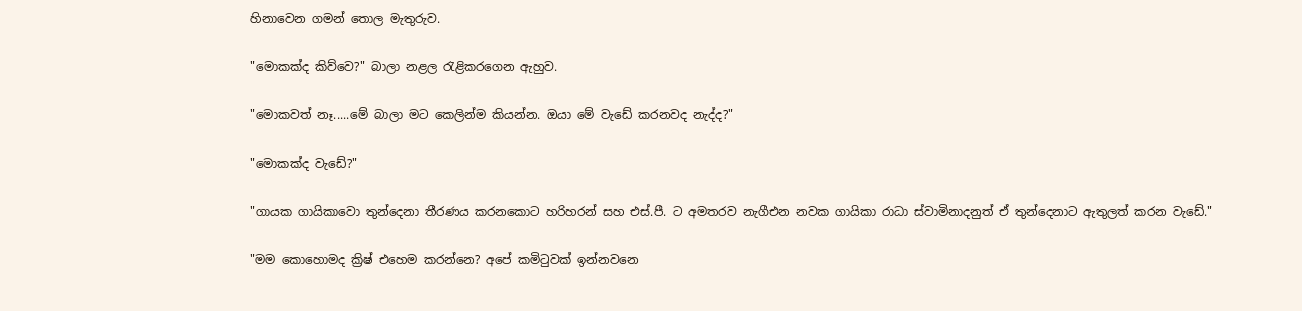හිනාවෙන ගමන් තොල මැතුරුව.

"මොකක්ද කිව්වෙ?" බාලා නළල රැළිකරගෙන ඇහුව.

"මොකවත් නෑ.....මේ බාලා මට කෙලින්ම කියන්න. ඔයා මේ වැඩේ කරනවද නැද්ද?"

"මොකක්ද වැඩේ?"

"ගායක ගායිකාවො තුන්දෙනා තීරණය කරනකොට හරිහරන් සහ එස්.පී. ට අමතරව නැගීඑන නවක ගායිකා රාධා ස්වාමිනාදනුත් ඒ තුන්දෙනාට ඇතුලත් කරන වැඩේ."

"මම කොහොමද ක්‍රිෂ් එහෙම කරන්නෙ? අපේ කමිටුවක් ඉන්නවනෙ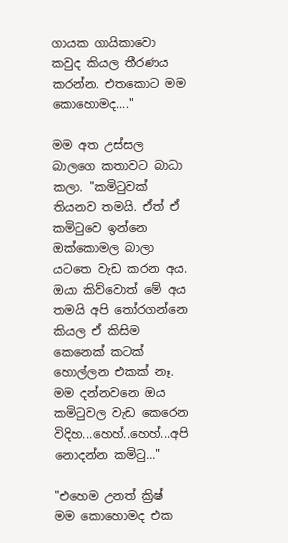ගායක ගායිකාවො කවුද කියල තීරණය කරන්න. එතකොට මම කොහොමද...."

මම අත උස්සල බාලගෙ කතාවට බාධා කලා. "කමිටුවක් තියනව තමයි. ඒත් ඒ කමිටුවෙ ඉන්නෙ ඔක්කොමල බාලා යටතෙ වැඩ කරන අය. ඔයා කිව්වොත් මේ අය තමයි අපි තෝරගන්නෙ කියල ඒ කිසිම කෙනෙක් කටක් හොල්ලන එකක් නෑ. මම දන්නවනෙ ඔය කමිටුවල වැඩ කෙරෙන විදිහ...හෙහ්..හෙහ්...අපි නොදන්න කමිටු..."

"එහෙම උනත් ක්‍රිෂ් මම කොහොමද එක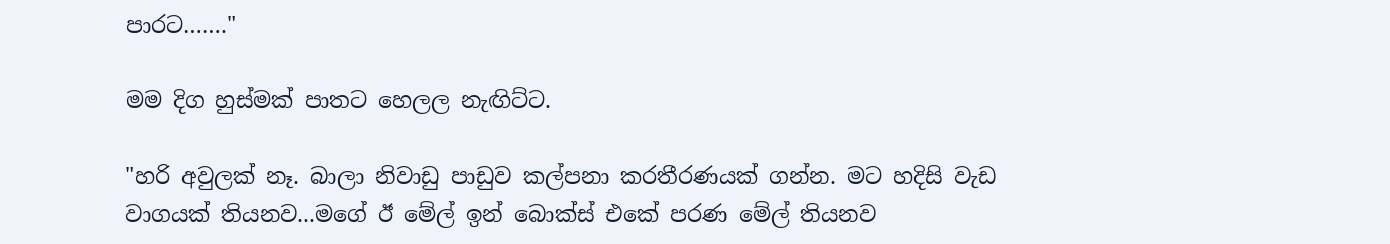පාරට……."

මම දිග හුස්මක් පාතට හෙලල නැඟිට්ට.

"හරි අවුලක් නෑ. බාලා නිවාඩු පාඩුව කල්පනා කරතීරණයක් ගන්න. මට හදිසි වැඩ වාගයක් තියනව...මගේ ඊ මේල් ඉන් බොක්ස් එකේ පරණ මේල් තියනව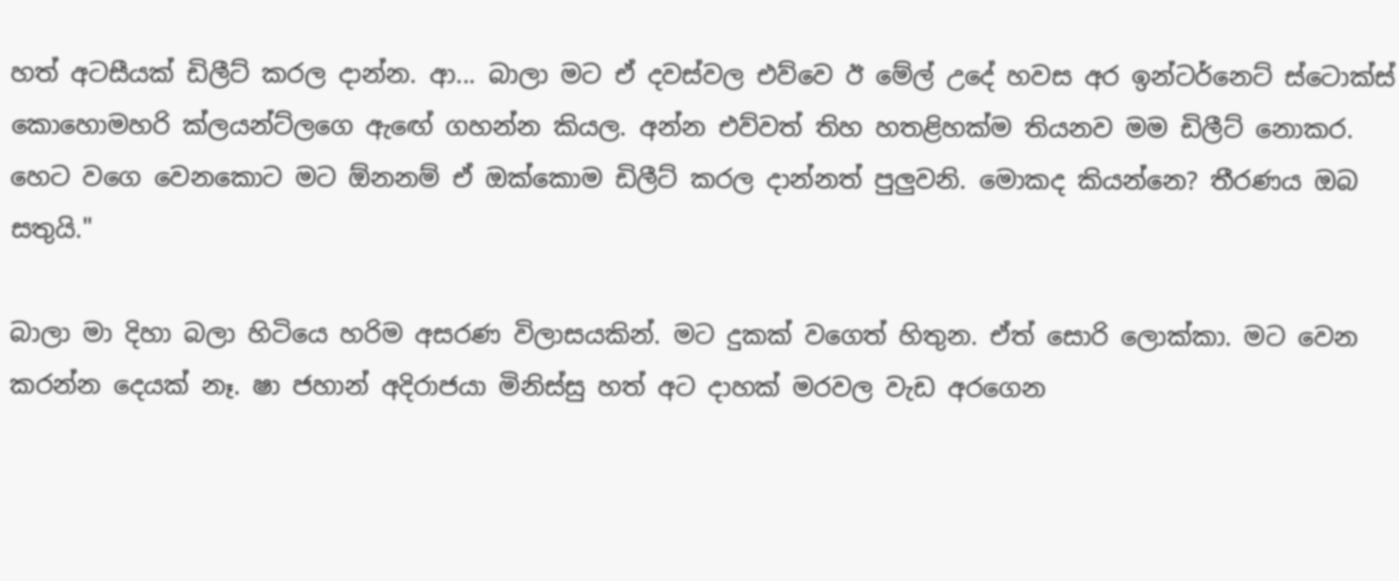හත් අටසීයක් ඩිලීට් කරල දාන්න. ආ... බාලා මට ඒ දවස්වල එව්වෙ ඊ මේල් උදේ හවස අර ඉන්ටර්නෙට් ස්ටොක්ස් කොහොමහරි ක්ලයන්ට්ලගෙ ඇඟේ ගහන්න කියල. අන්න එව්වත් තිහ හතළිහක්ම තියනව මම ඩිලීට් නොකර. හෙට වගෙ වෙනකොට මට ඕනනම් ඒ ඔක්කොම ඩිලීට් කරල දාන්නත් පුලුවනි. මොකද කියන්නෙ? තීරණය ඔබ සතුයි."

බාලා මා දිහා බලා හිටියෙ හරිම අසරණ විලාසයකින්. මට දුකක් වගෙත් හිතුන. ඒත් සොරි ලොක්කා. මට වෙන කරන්න දෙයක් නෑ. ෂා ජහාන් අදිරාජයා මිනිස්සු හත් අට දාහක් මරවල වැඩ අරගෙන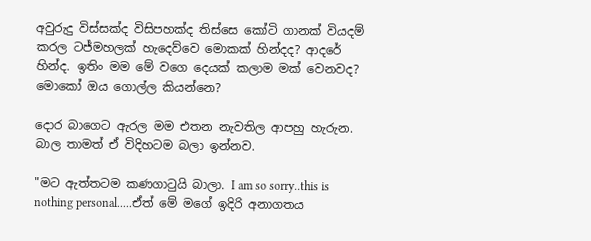අවුරුදු විස්සක්ද විසිපහක්ද තිස්සෙ කෝටි ගානක් වියදම් කරල ටජ්මහලක් හැදෙව්වෙ මොකක් හින්දද? ආදරේ හින්ද. ඉතිං මම මේ වගෙ දෙයක් කලාම මක් වෙනවද? මොකෝ ඔය ගොල්ල කියන්නෙ?

දොර බාගෙට ඇරල මම එතන නැවතිල ආපහු හැරුන. බාල තාමත් ඒ විදිහටම බලා ඉන්නව.

"මට ඇත්තටම කණගාටුයි බාලා. I am so sorry..this is nothing personal.....ඒත් මේ මගේ ඉදිරි අනාගතය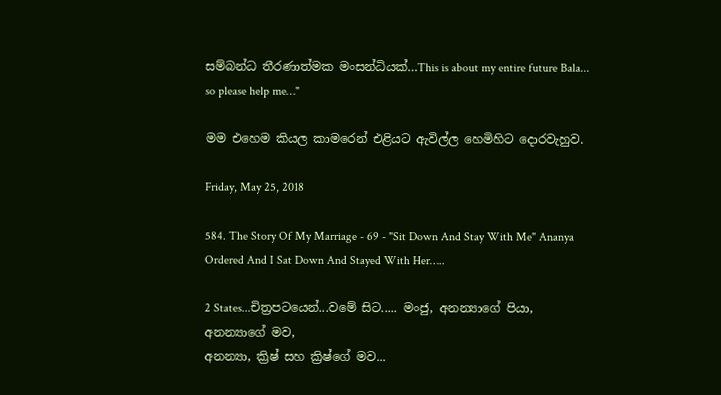සම්බන්ධ තීරණාත්මක මංසන්ධියක්…This is about my entire future Bala... so please help me…"

මම එහෙම කියල කාමරෙන් එළියට ඇවිල්ල හෙමිහිට දොරවැහුව.

Friday, May 25, 2018

584. The Story Of My Marriage - 69 - "Sit Down And Stay With Me" Ananya Ordered And I Sat Down And Stayed With Her…..

2 States...චිත්‍රපටයෙන්...වමේ සිට..... මංජු, අනන්‍යාගේ පියා,
අනන්‍යාගේ මව,
අනන්‍යා, ක්‍රිෂ් සහ ක්‍රිෂ්ගේ මව...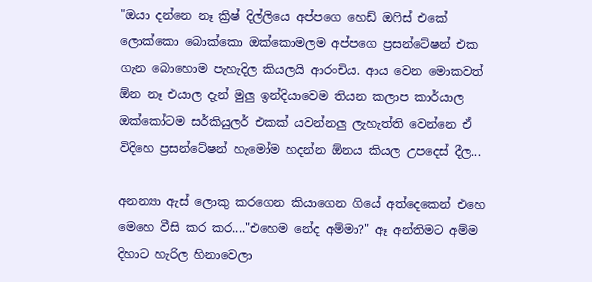"ඔයා දන්නෙ නෑ ක්‍රිෂ් දිල්ලියෙ අප්පගෙ හෙඩ් ඔෆිස් එකේ ලොක්කො බොක්කො ඔක්කොමලම අප්පගෙ ප්‍රසන්ටේෂන් එක ගැන බොහොම පැහැදිල කියලයි ආරංචිය. ආය වෙන මොකවත් ඕන නෑ එයාල දැන් මුලු ඉන්දියාවෙම තියන කලාප කාර්යාල ඔක්කෝටම සර්කියුලර් එකක් යවන්නලු ලැහැත්ති වෙන්නෙ ඒ විදිහෙ ප්‍රසන්ටේෂන් හැමෝම හදන්න ඕනය කියල උපදෙස් දීල...

අනන්‍යා ඇස් ලොකු කරගෙන කියාගෙන ගියේ අත්දෙකෙන් එහෙ මෙහෙ වීසි කර කර...."එහෙම නේද අම්මා?" ඈ අන්තිමට අම්ම දිහාට හැරිල හිනාවෙලා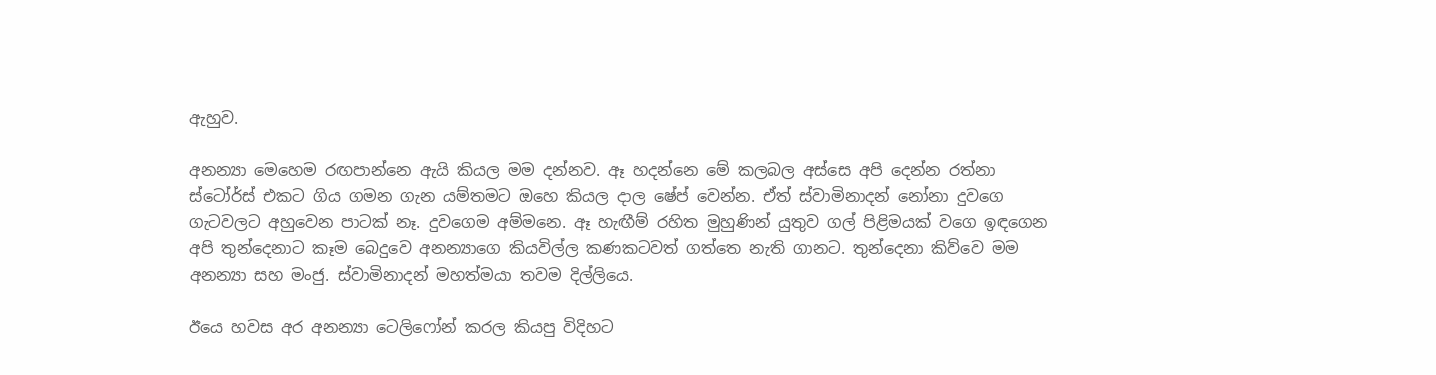ඇහුව.

අනන්‍යා මෙහෙම රඟපාන්නෙ ඇයි කියල මම දන්නව. ඈ හදන්නෙ මේ කලබල අස්සෙ අපි දෙන්න රත්නා ස්ටෝර්ස් එකට ගිය ගමන ගැන යම්තමට ඔහෙ කියල දාල ෂේප් වෙන්න. ඒත් ස්වාමිනාදන් නෝනා දුවගෙ ගැටවලට අහුවෙන පාටක් නෑ. දුවගෙම අම්මනෙ. ඈ හැඟීම් රහිත මුහුණින් යුතුව ගල් පිළිමයක් වගෙ ඉඳගෙන අපි තුන්දෙනාට කෑම බෙදුවෙ අනන්‍යාගෙ කියවිල්ල කණකටවත් ගත්තෙ නැති ගානට. තුන්දෙනා කිව්වෙ මම අනන්‍යා සහ මංජු. ස්වාමිනාදන් මහත්මයා තවම දිල්ලියෙ.

ඊයෙ හවස අර අනන්‍යා ටෙලිෆෝන් කරල කියපු විදිහට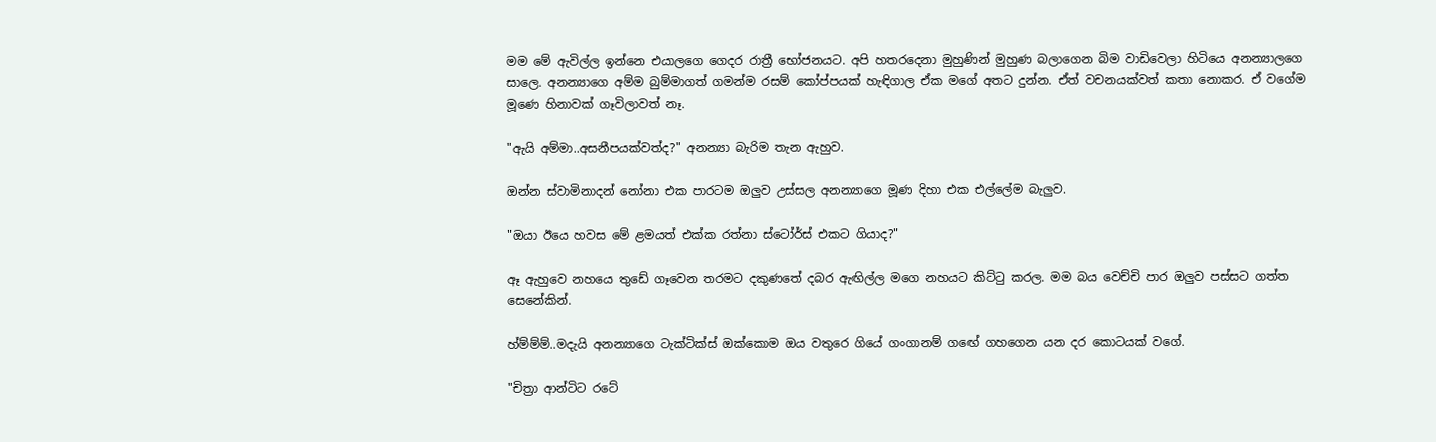මම මේ ඇවිල්ල ඉන්නෙ එයාලගෙ ගෙදර රාත්‍රී භෝජනයට. අපි හතරදෙනා මුහුණින් මුහුණ බලාගෙන බිම වාඩිවෙලා හිටියෙ අනන්‍යාලගෙ සාලෙ. අනන්‍යාගෙ අම්ම බුම්මාගත් ගමන්ම රසම් කෝප්පයක් හැඳිගාල ඒක මගේ අතට දුන්න. ඒත් වචනයක්වත් කතා නොකර. ඒ වගේම මූණෙ හිනාවක් ගෑවිලාවත් නෑ.

"ඇයි අම්මා..අසනීපයක්වත්ද?" අනන්‍යා බැරිම තැන ඇහුව.

ඔන්න ස්වාමිනාදන් නෝනා එක පාරටම ඔලුව උස්සල අනන්‍යාගෙ මූණ දිහා එක එල්ලේම බැලුව.

"ඔයා ඊයෙ හවස මේ ළමයත් එක්ක රත්නා ස්ටෝර්ස් එකට ගියාද?"

ඈ ඇහුවෙ නහයෙ තුඩේ ගෑවෙන තරමට දකුණතේ දබර ඇඟිල්ල මගෙ නහයට කිට්ටු කරල. මම බය වෙච්චි පාර ඔලුව පස්සට ගත්ත සෙනේකින්.

හ්ම්ම්ම්..මදැයි අනන්‍යාගෙ ටැක්ටික්ස් ඔක්කොම ඔය වතුරෙ ගියේ ගංගානම් ගඟේ ගහගෙන යන දර කොටයක් වගේ.

"චිත්‍රා ආන්ටිට රටේ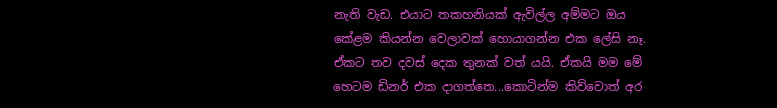නැති වැඩ. එයාට තකහනියක් ඇවිල්ල අම්මට ඔය කේළම කියන්න වෙලාවක් හොයාගන්න එක ලේසි නෑ. ඒකට තව දවස් දෙක තුනක් වත් යයි. ඒකයි මම මේ හෙටම ඩිනර් එක දාගත්තෙ...කොටින්ම කිව්වොත් අර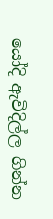යෝදි ඇවිදිල්ල ගින්න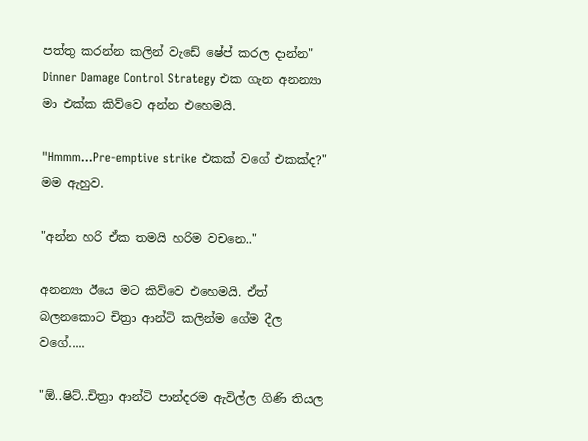පත්තු කරන්න කලින් වැඩේ ෂේප් කරල දාන්න" Dinner Damage Control Strategy එක ගැන අනන්‍යා මා එක්ක කිව්වෙ අන්න එහෙමයි.

"Hmmm...Pre-emptive strike එකක් වගේ එකක්ද?" මම ඇහුව.

"අන්න හරි ඒක තමයි හරිම වචනෙ.."

අනන්‍යා ඊයෙ මට කිව්වෙ එහෙමයි. ඒත් බලනකොට චිත්‍රා ආන්ටි කලින්ම ගේම දීල වගේ.....

"ඕ..ෂිට්..චිත්‍රා ආන්ටි පාන්දරම ඇවිල්ල ගිණි තියල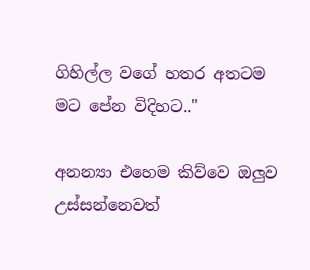ගිහිල්ල වගේ හතර අතටම මට පේන විදිහට.."

අනන්‍යා එහෙම කිව්වෙ ඔලුව උස්සන්නෙවත්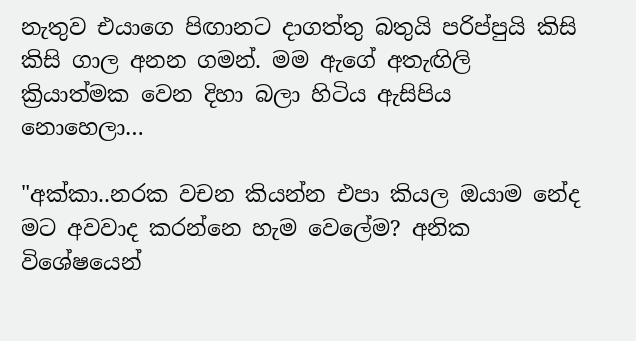නැතුව එයාගෙ පිඟානට දාගත්තු බතුයි පරිප්පුයි කිසි කිසි ගාල අනන ගමන්. මම ඇගේ අතැඟිලි ක්‍රියාත්මක වෙන දිහා බලා හිටිය ඇසිපිය නොහෙලා…

"අක්කා..නරක වචන කියන්න එපා කියල ඔයාම නේද මට අවවාද කරන්නෙ හැම වෙලේම? අනික විශේෂයෙන්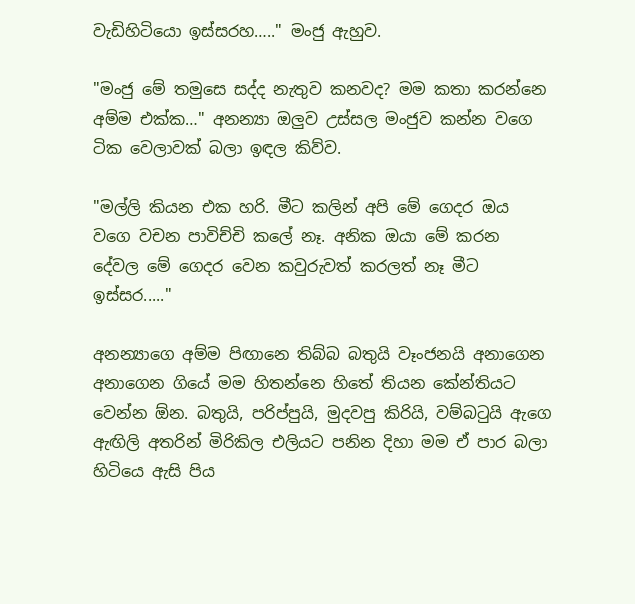වැඩිහිටියො ඉස්සරහ….." මංජු ඇහුව.

"මංජු මේ තමුසෙ සද්ද නැතුව කනවද? මම කතා කරන්නෙ අම්ම එක්ක…" අනන්‍යා ඔලුව උස්සල මංජුව කන්න වගෙ ටික වෙලාවක් බලා ඉඳල කිව්ව.

"මල්ලි කියන එක හරි. මීට කලින් අපි මේ ගෙදර ඔය වගෙ වචන පාවිච්චි කලේ නෑ. අනික ඔයා මේ කරන දේවල මේ ගෙදර වෙන කවුරුවත් කරලත් නෑ මීට ඉස්සර....."

අනන්‍යාගෙ අම්ම පිඟානෙ තිබ්බ බතුයි වෑංජනයි අනාගෙන අනාගෙන ගියේ මම හිතන්නෙ හිතේ තියන කේන්තියට වෙන්න ඕන. බතුයි, පරිප්පුයි, මුදවපු කිරියි, වම්බටුයි ඇගෙ ඇඟිලි අතරින් මිරිකිල එලියට පනින දිහා මම ඒ පාර බලා හිටියෙ ඇසි පිය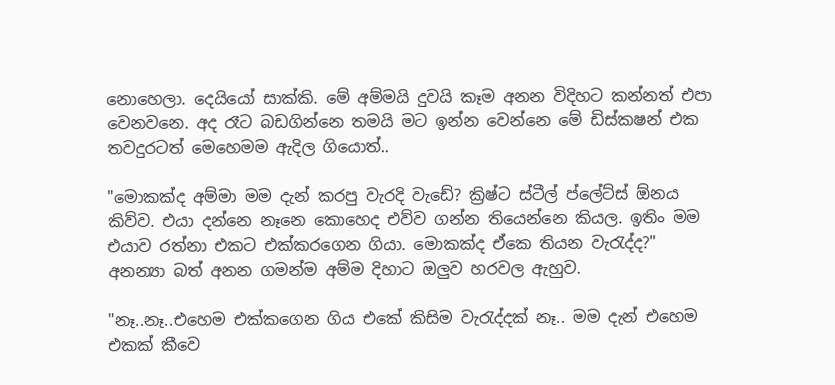නොහෙලා. දෙයියෝ සාක්කි. මේ අම්මයි දුවයි කෑම අනන විදිහට කන්නත් එපා වෙනවනෙ. අද රෑට බඩගින්නෙ තමයි මට ඉන්න වෙන්නෙ මේ ඩිස්කෂන් එක තවදුරටත් මෙහෙමම ඇදිල ගියොත්..

"මොකක්ද අම්මා මම දැන් කරපු වැරදි වැඩේ? ක්‍රිෂ්ට ස්ටීල් ප්ලේට්ස් ඕනය කිව්ව. එයා දන්නෙ නෑනෙ කොහෙද එව්ව ගන්න තියෙන්නෙ කියල. ඉතිං මම එයාව රත්නා එකට එක්කරගෙන ගියා. මොකක්ද ඒකෙ තියන වැරැද්ද?" අනන්‍යා බත් අනන ගමන්ම අම්ම දිහාට ඔලුව හරවල ඇහුව.

"නෑ..නෑ..එහෙම එක්කගෙන ගිය එකේ කිසිම වැරැද්දක් නෑ.. මම දැන් එහෙම එකක් කීවෙ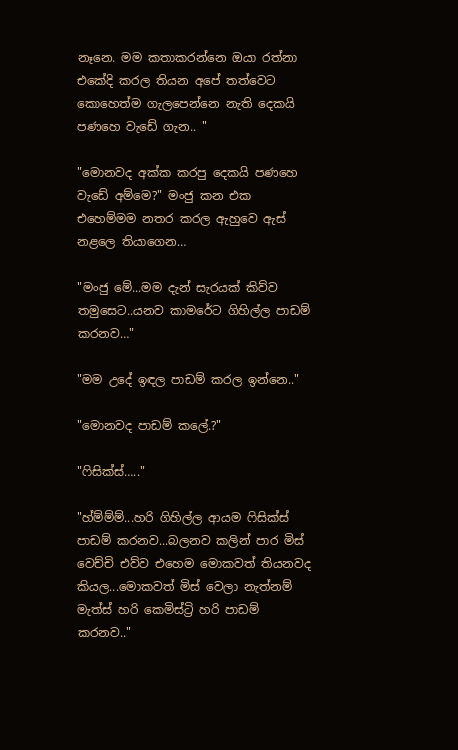නෑනෙ. මම කතාකරන්නෙ ඔයා රත්නා එකේදි කරල තියන අපේ තත්වෙට කොහෙත්ම ගැලපෙන්නෙ නැති දෙකයි පණහෙ වැඩේ ගැන.. "

"මොනවද අක්ක කරපු දෙකයි පණහෙ වැඩේ අම්මෙ?" මංජු කන එක එහෙම්මම නතර කරල ඇහුවෙ ඇස් නළලෙ තියාගෙන…

"මංජු මේ...මම දැන් සැරයක් කිව්ව තමුසෙට..යනව කාමරේට ගිහිල්ල පාඩම් කරනව…"

"මම උදේ ඉඳල පාඩම් කරල ඉන්නෙ.."

"මොනවද පාඩම් කලේ.?"

"ෆිසික්ස්….."

"හ්ම්ම්ම්...හරි ගිහිල්ල ආයම ෆිසික්ස් පාඩම් කරනව...බලනව කලින් පාර මිස් වෙච්චි එව්ව එහෙම මොකවත් තියනවද කියල...මොකවත් මිස් වෙලා නැත්නම් මැත්ස් හරි කෙමිස්ට්‍රි හරි පාඩම් කරනව.."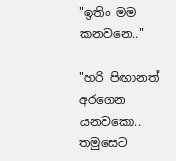"ඉතිං මම කනවනෙ.."

"හරි පිඟානත් අරගෙන යනවකො.. තමුසෙට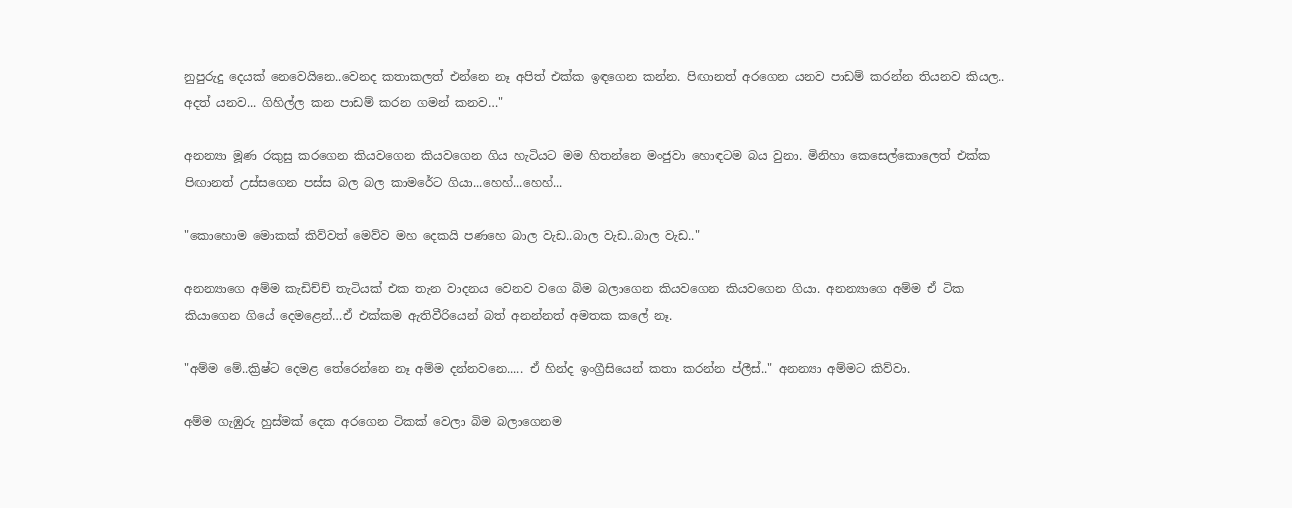නුපුරුදු දෙයක් නෙවෙයිනෙ..වෙනද කතාකලත් එන්නෙ නෑ අපිත් එක්ක ඉඳගෙන කන්න. පිඟානත් අරගෙන යනව පාඩම් කරන්න තියනව කියල.. අදත් යනව... ගිහිල්ල කන පාඩම් කරන ගමන් කනව…"

අනන්‍යා මූණ රකුසු කරගෙන කියවගෙන කියවගෙන ගිය හැටියට මම හිතන්නෙ මංජුවා හොඳටම බය වුනා. මිනිහා කෙසෙල්කොලෙත් එක්ක පිඟානත් උස්සගෙන පස්ස බල බල කාමරේට ගියා...හෙහ්...හෙහ්...

"කොහොම මොකක් කිව්වත් මෙව්ව මහ දෙකයි පණහෙ බාල වැඩ..බාල වැඩ..බාල වැඩ.."

අනන්‍යාගෙ අම්ම කැඩිච්ච් තැටියක් එක තැන වාදනය වෙනව වගෙ බිම බලාගෙන කියවගෙන කියවගෙන ගියා. අනන්‍යාගෙ අම්ම ඒ ටික කියාගෙන ගියේ දෙමළෙන්…ඒ එක්කම ඇතිවීරියෙන් බත් අනන්නත් අමතක කලේ නෑ.

"අම්ම මේ..ක්‍රිෂ්ට දෙමළ තේරෙන්නෙ නෑ අම්ම දන්නවනෙ..... ඒ හින්ද ඉංග්‍රීසියෙන් කතා කරන්න ප්ලීස්.." අනන්‍යා අම්මට කිව්වා.

අම්ම ගැඹුරු හුස්මක් දෙක අරගෙන ටිකක් වෙලා බිම බලාගෙනම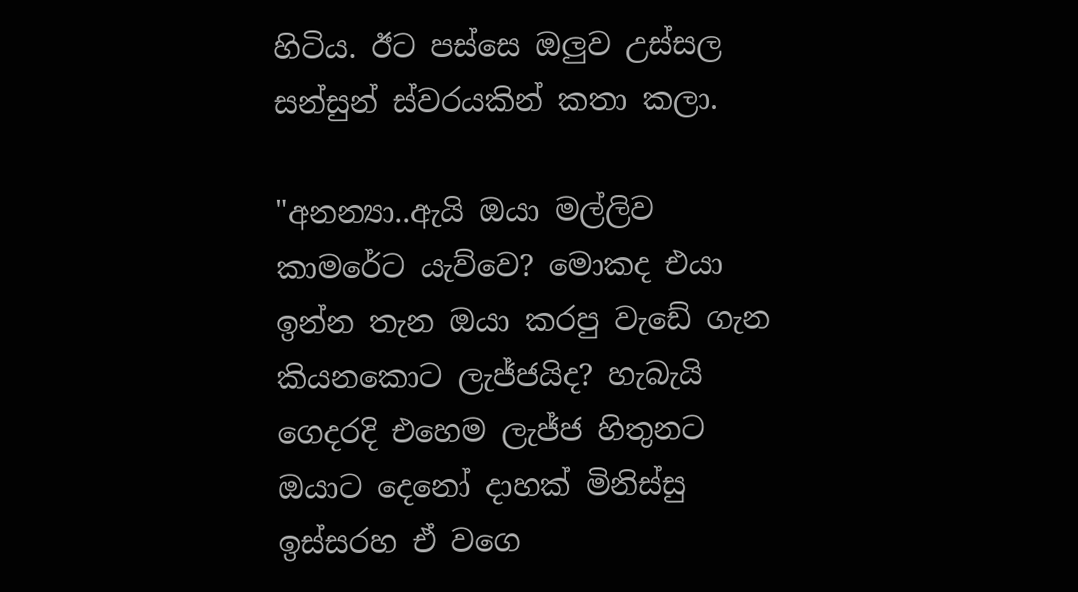හිටිය. ඊට පස්සෙ ඔලුව උස්සල සන්සුන් ස්වරයකින් කතා කලා.

"අනන්‍යා..ඇයි ඔයා මල්ලිව කාමරේට යැව්වෙ? මොකද එයා ඉන්න තැන ඔයා කරපු වැඩේ ගැන කියනකොට ලැජ්ජයිද? හැබැයි ගෙදරදි එහෙම ලැජ්ජ හිතුනට ඔයාට දෙනෝ දාහක් මිනිස්සු ඉස්සරහ ඒ වගෙ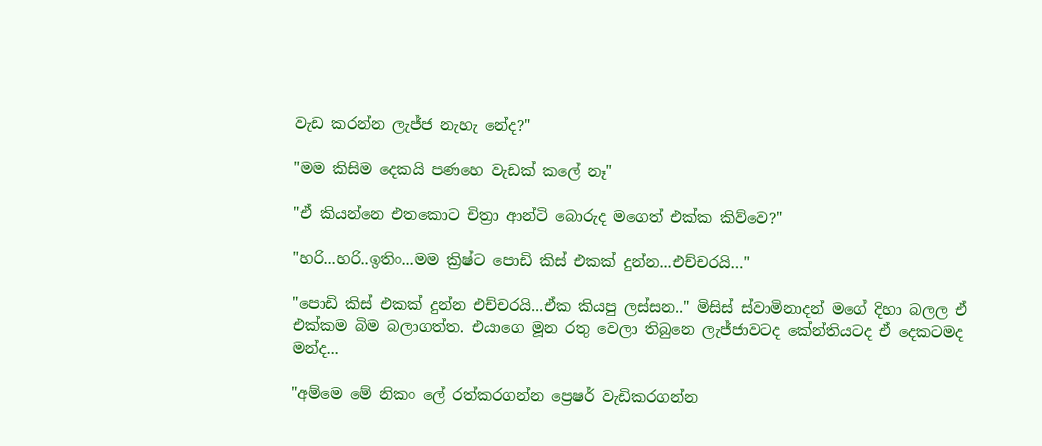වැඩ කරන්න ලැජ්ජ නැහැ නේද?"

"මම කිසිම දෙකයි පණහෙ වැඩක් කලේ නෑ"

"ඒ කියන්නෙ එතකොට චිත්‍රා ආන්ටි බොරුද මගෙත් එක්ක කිව්වෙ?"

"හරි...හරි..ඉතිං...මම ක්‍රිෂ්ට පොඩි කිස් එකක් දුන්න...එච්චරයි…"

"පොඩි කිස් එකක් දුන්න එච්චරයි...ඒක කියපු ලස්සන.." මිසිස් ස්වාමිනාදන් මගේ දිහා බලල ඒ එක්කම බිම බලාගත්ත. එයාගෙ මූන රතු වෙලා තිබුනෙ ලැජ්ජාවටද කේන්තියටද ඒ දෙකටමද මන්ද...

"අම්මෙ මේ නිකං ලේ රත්කරගන්න ප්‍රෙෂර් වැඩිකරගන්න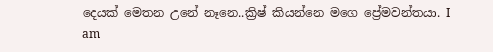දෙයක් මෙතන උනේ නෑනෙ..ක්‍රිෂ් කියන්නෙ මගෙ ප්‍රේමවන්තයා. I am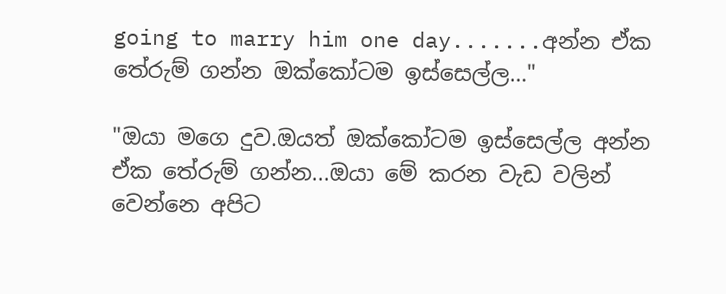going to marry him one day.......අන්න ඒක තේරුම් ගන්න ඔක්කෝටම ඉස්සෙල්ල…"

"ඔයා මගෙ දුව.ඔයත් ඔක්කෝටම ඉස්සෙල්ල අන්න ඒක තේරුම් ගන්න...ඔයා මේ කරන වැඩ වලින් වෙන්නෙ අපිට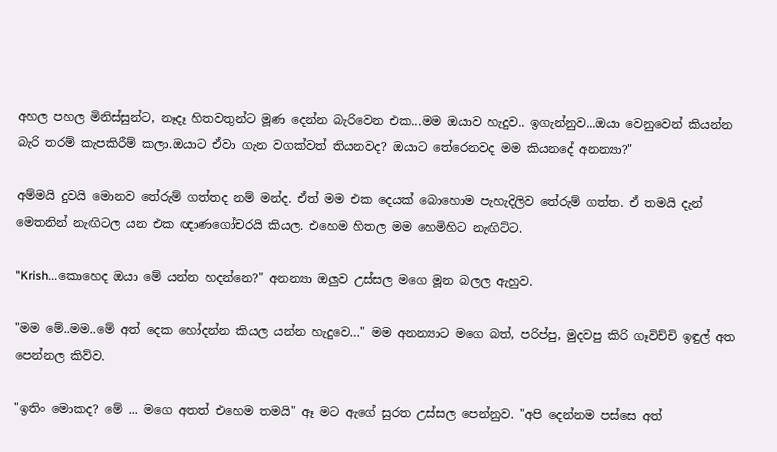අහල පහල මිනිස්සුන්ට, නෑදෑ හිතවතුන්ට මූණ දෙන්න බැරිවෙන එක...මම ඔයාව හැදුව.. ඉගැන්නුව...ඔයා වෙනුවෙන් කියන්න බැරි තරම් කැපකිරීම් කලා.ඔයාට ඒවා ගැන වගක්වත් තියනවද? ඔයාට තේරෙනවද මම කියනදේ අනන්‍යා?"

අම්මයි දුවයි මොනව තේරුම් ගත්තද නම් මන්ද. ඒත් මම එක දෙයක් බොහොම පැහැදිලිව තේරුම් ගත්ත. ඒ තමයි දැන් මෙතනින් නැඟිටල යන එක ඥාණගෝචරයි කියල. එහෙම හිතල මම හෙමිහිට නැඟිට්ට.

"Krish...කොහෙද ඔයා මේ යන්න හදන්නෙ?" අනන්‍යා ඔලුව උස්සල මගෙ මූන බලල ඇහුව.

"මම මේ..මම..මේ අත් දෙක හෝදන්න කියල යන්න හැදුවෙ…" මම අනන්‍යාට මගෙ බත්, පරිප්පු, මුදවපු කිරි ගෑවිච්චි ඉඳුල් අත පෙන්නල කිව්ව.

"ඉතිං මොකද? මේ ... මගෙ අතත් එහෙම තමයි" ඈ මට ඇගේ සුරත උස්සල පෙන්නුව. "අපි දෙන්නම පස්සෙ අත්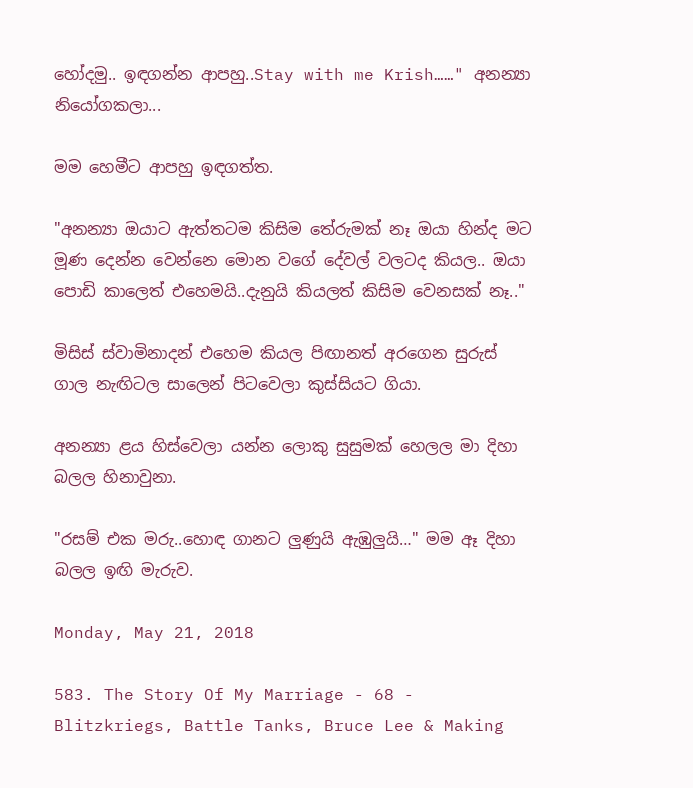හෝදමු.. ඉඳගන්න ආපහු..Stay with me Krish……" අනන්‍යා නියෝගකලා...

මම හෙමීට ආපහු ඉඳගත්ත.

"අනන්‍යා ඔයාට ඇත්තටම කිසිම තේරුමක් නෑ ඔයා හින්ද මට මූණ දෙන්න වෙන්නෙ මොන වගේ දේවල් වලටද කියල.. ඔයා පොඩි කාලෙත් එහෙමයි..දැනුයි කියලත් කිසිම වෙනසක් නෑ.."

මිසිස් ස්වාමිනාදන් එහෙම කියල පිඟානත් අරගෙන සුරුස් ගාල නැඟිටල සාලෙන් පිටවෙලා කුස්සියට ගියා.

අනන්‍යා ළය හිස්වෙලා යන්න ලොකු සුසුමක් හෙලල මා දිහා බලල හිනාවුනා.

"රසම් එක මරු..හොඳ ගානට ලුණුයි ඇඹුලුයි…" මම ඈ දිහා බලල ඉඟි මැරුව.

Monday, May 21, 2018

583. The Story Of My Marriage - 68 - Blitzkriegs, Battle Tanks, Bruce Lee & Making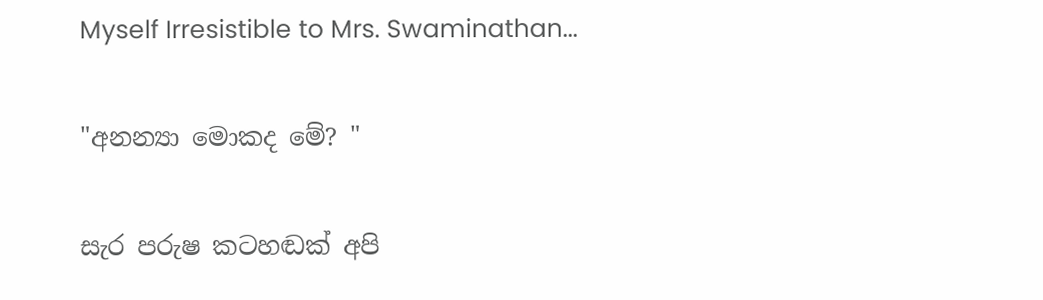Myself Irresistible to Mrs. Swaminathan...

"අනන්‍යා මොකද මේ? "

සැර පරුෂ කටහඬක් අපි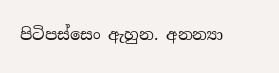පිටිපස්සෙං ඇහුන. අනන්‍යා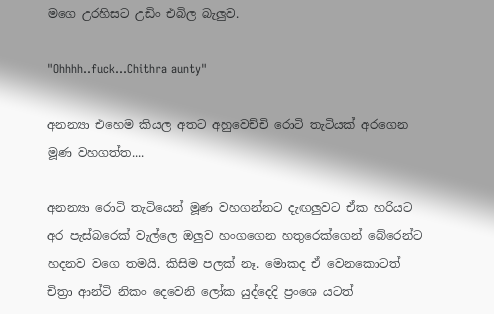මගෙ උරහිසට උඩිං එබිල බැලුව.

"Ohhhh..fuck…Chithra aunty"

අනන්‍යා එහෙම කියල අතට අහුවෙච්චි රොටි තැටියක් අරගෙන මූණ වහගත්ත....

අනන්‍යා රොටි තැටියෙන් මූණ වහගන්නට දැඟලුවට ඒක හරියට අර පැස්බරෙක් වැල්ලෙ ඔලුව හංගගෙන හතුරෙක්ගෙන් බේරෙන්ට හදනව වගෙ තමයි. කිසිම පලක් නෑ. මොකද ඒ වෙනකොටත් චිත්‍රා ආන්ටි නිකං දෙවෙනි ලෝක යුද්දෙදි ප්‍රංශෙ යටත්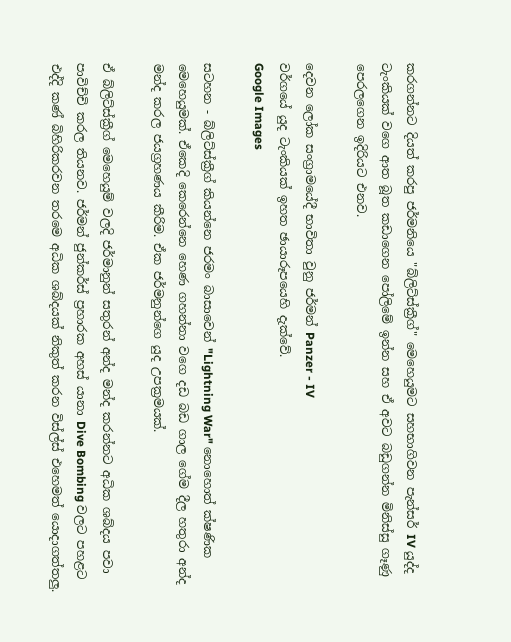කරගන්නට දියත් කරපු ජර්මනියෙ "බ්ලිට්ස්ක්‍රීග්" මෙහෙයුමට සහභාගිවන පැන්සර් IV යුද්ද ටැංකියක් වගෙ ආත බූත කඩාගෙන පෝලිමේ ඉන්න සහ ඒ අවට බඩුගන්න මිනිස්සු ගෑණු පෙරලගෙන ඉදිරියට එනව.

දෙවන ලෝක සංග්‍රාමයේදී භාවිතා වුනු ජර්මන් Panzer - IV
වර්ගයේ යුද ටැංකියක් ඉහත ඡායාරූපයෙහි දැක්වේ.
Google Images

සටහන - බ්ලිට්ස්ක්‍රීග් කියන්නෙ ජරමං බාසාවෙන් "Lightning War" නොහොත් ක්ෂණික මෙහෙයුමක්. ඒකෙදි කෙරෙන්නෙ හෙණ ගහන්නා වගෙ දඩ බඩ ගාල ගේම දීල හතුරා අන්ද මන්ද කරල ජයග්‍රහණය කීරිම. ඒක ජර්මනුන්ගෙ යුද උපක්‍රමයක්.

ඒ බ්ලිට්ස්ක්‍රීග් මෙහෙයුම් වලදි ජර්මානුන් සතුරන් අන්ද මන්ද කරන්නට අධික ශබ්දය පවා පාවිච්චි කරල තියනව. ජර්මන් ජුන්කර්ස් ප්‍රහාරක අහස් යානා Dive Bombing වලට පහළට එද්දි කණ් බිහිරිකරවන තරමෙ අධික ශබ්දයක් නිකුත් කරන විස්ල්ස් එහෙමත් යොදාගත්තලු.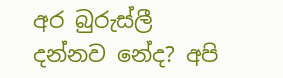අර බුරුස්ලී දන්නව නේද? අපි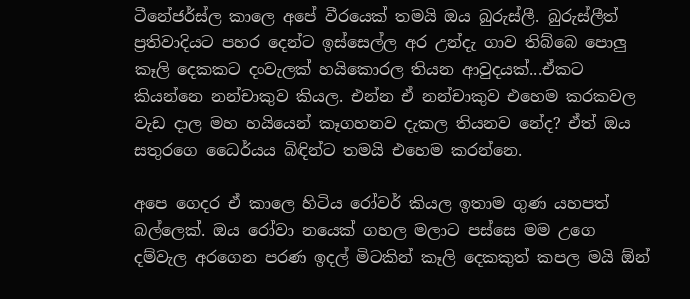ටීනේජර්ස්ල කාලෙ අපේ වීරයෙක් තමයි ඔය බුරුස්ලී. බුරුස්ලීත් ප්‍රතිවාදියට පහර දෙන්ට ඉස්සෙල්ල අර උන්දැ ගාව තිබ්බෙ පොලු කෑලි දෙකකට දංවැලක් හයිකොරල තියන ආවුදයක්...ඒකට කියන්නෙ නන්චාකුව කියල. එන්න ඒ නන්චාකුව එහෙම කරකවල වැඩ දාල මහ හයියෙන් කෑගහනව දැකල තියනව නේද? ඒත් ඔය සතුරගෙ ධෛර්යය බිඳින්ට තමයි එහෙම කරන්නෙ.

අපෙ ගෙදර ඒ කාලෙ හිටිය රෝවර් කියල ඉතාම ගුණ යහපත් බල්ලෙක්. ඔය රෝවා නයෙක් ගහල මලාට පස්සෙ මම උගෙ දම්වැල අරගෙන පරණ ඉදල් මිටකින් කෑලි දෙකකුත් කපල මයි ඕන්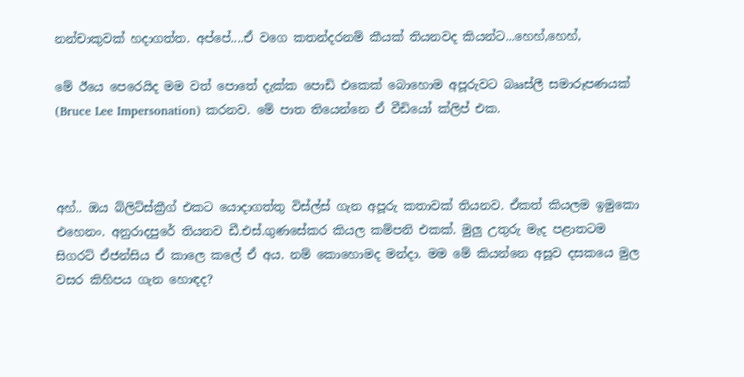නන්චාකුවක් හදාගත්ත. අප්පේ....ඒ වගෙ කතන්දරනම් කීයක් තියනවද කියන්ට...හෙහ්,හෙහ්,

මේ ඊයෙ පෙරෙයිද මම වත් පොතේ දැක්ක පොඩි එකෙක් බොහොම අපූරුවට බෲස්ලී සමාරූපණයක් (Bruce Lee Impersonation) කරනව. මේ පාත තියෙන්නෙ ඒ වීඩියෝ ක්ලිප් එක.



අහ්.. ඔය බ්ලිට්ස්ක්‍රීග් එකට යොදාගත්තු විස්ල්ස් ගැන අපූරු කතාවක් තියනව. ඒකත් කියලම ඉමුකො එහෙනං. අනුරාදපුරේ තියනව ඩී.එස්.ගුණසේකර කියල කම්පනි එකක්. මුලු උතුරු මැද පළාතටම සිගරට් ඒජන්සිය ඒ කාලෙ කලේ ඒ අය. නම් කොහොමද මන්දා. මම මේ කියන්නෙ අසූව දසකයෙ මුල වසර කිහිපය ගැන හොඳද?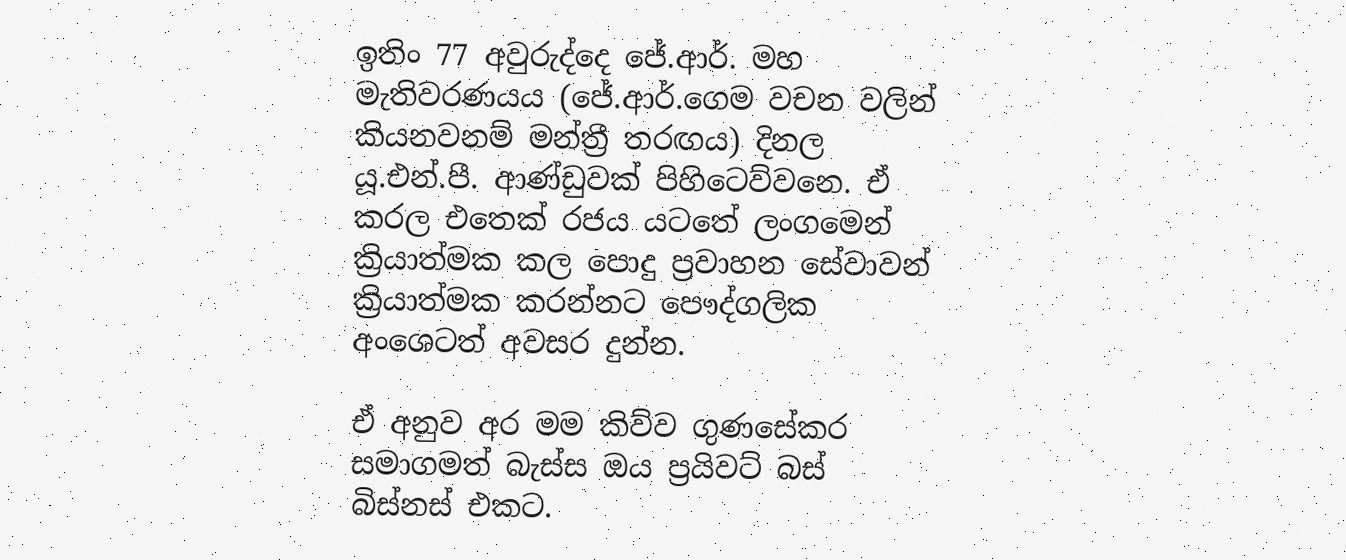ඉතිං 77 අවුරුද්දෙ ජේ.ආර්. මහ මැතිවරණයය (ජේ.ආර්.ගෙම වචන වලින් කියනවනම් මන්ත්‍රී තරඟය) දිනල යූ.එන්.පී. ආණ්ඩුවක් පිහිටෙව්වනෙ. ඒ කරල එතෙක් රජය යටතේ ලංගමෙන් ක්‍රියාත්මක කල පොදු ප්‍රවාහන සේවාවන් ක්‍රියාත්මක කරන්නට පෞද්ගලික අංශෙටත් අවසර දුන්න.

ඒ අනුව අර මම කිව්ව ගුණසේකර සමාගමත් බැස්ස ඔය ප්‍රයිවට් බස් බිස්නස් එකට.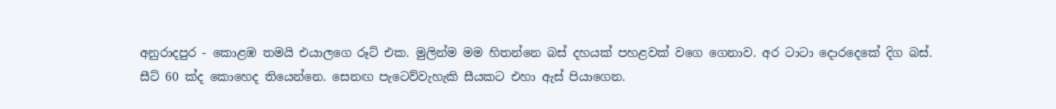අනුරාදපුර - කොළඹ තමයි එයාලගෙ රූට් එක. මුලින්ම මම හිතන්නෙ බස් දහයක් පහළවක් වගෙ ගෙනාව. අර ටාටා දොරදෙකේ දිග බස්. සීට් 60 ක්ද කොහෙද තියෙන්නෙ. සෙනඟ පැටෙව්වැහැකි සීයකට එහා ඇස් පියාගෙන.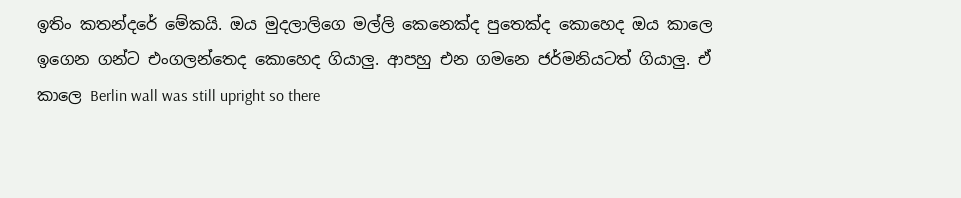ඉතිං කතන්දරේ මේකයි. ඔය මුදලාලිගෙ මල්ලි කෙනෙක්ද පුතෙක්ද කොහෙද ඔය කාලෙ ඉගෙන ගන්ට එංගලන්තෙද කොහෙද ගියාලු. ආපහු එන ගමනෙ ජර්මනියටත් ගියාලු. ඒ කාලෙ Berlin wall was still upright so there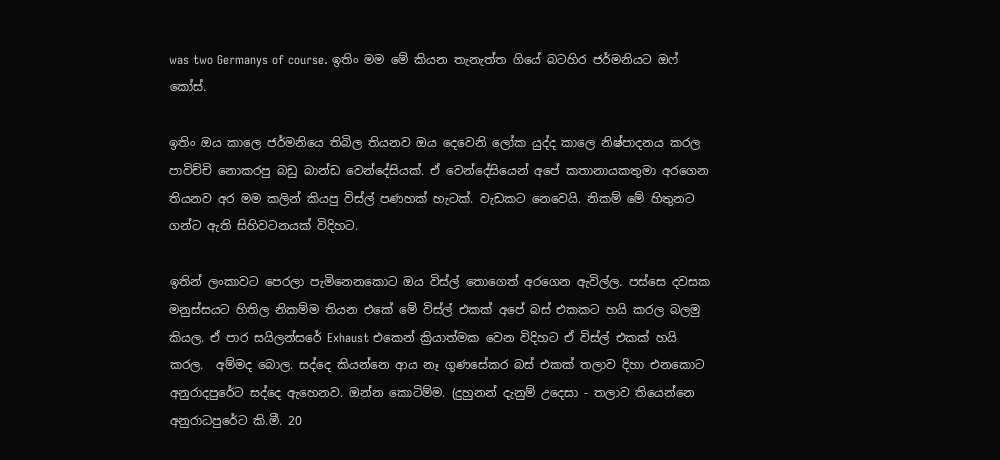was two Germanys of course. ඉතිං මම මේ කියන තැනැත්ත ගියේ බටහිර ජර්මනියට ඔෆ් කෝස්.

ඉතිං ඔය කාලෙ ජර්මනියෙ තිබිල තියනව ඔය දෙවෙනි ලෝක යුද්ද කාලෙ නිෂ්පාදනය කරල පාවිච්චි නොකරපු බඩු බාන්ඩ වෙන්දේසියක්. ඒ වෙන්දේසියෙන් අපේ කතානායකතුමා අරගෙන තියනව අර මම කලින් කියපු විස්ල් පණහක් හැටක්. වැඩකට නෙවෙයි. නිකම් මේ හිතුනට ගන්ට ඇති සිහිවටනයක් විදිහට.

ඉතින් ලංකාවට පෙරලා පැමිනෙනකොට ඔය විස්ල් තොගෙත් අරගෙන ඇවිල්ල. පස්සෙ දවසක මනුස්සයට හිතිල නිකම්ම තියන එකේ මේ විස්ල් එකක් අපේ බස් එකකට හයි කරල බලමු කියල. ඒ පාර සයිලන්සරේ Exhaust එකෙන් ක්‍රියාත්මක වෙන විදිහට ඒ විස්ල් එකක් හයි කරල.  අම්මද බොල. සද්දෙ කියන්නෙ ආය නෑ ගුණසේකර බස් එකක් තලාව දිහා එනකොට අනුරාදපුරේට සද්දෙ ඇහෙනව. ඔන්න කොටිම්ම. (දුහුනන් දැනුම් උදෙසා - තලාව තියෙන්නෙ අනුරාධපුරේට කි.මී. 20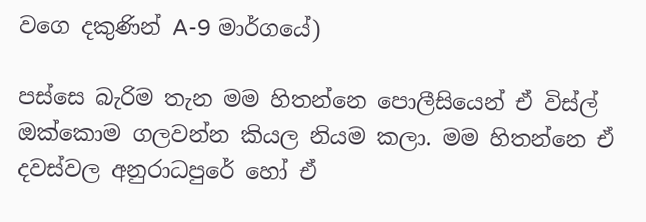වගෙ දකුණින් A-9 මාර්ගයේ)

පස්සෙ බැරිම තැන මම හිතන්නෙ පොලීසියෙන් ඒ විස්ල් ඔක්කොම ගලවන්න කියල නියම කලා. මම හිතන්නෙ ඒ දවස්වල අනුරාධපුරේ හෝ ඒ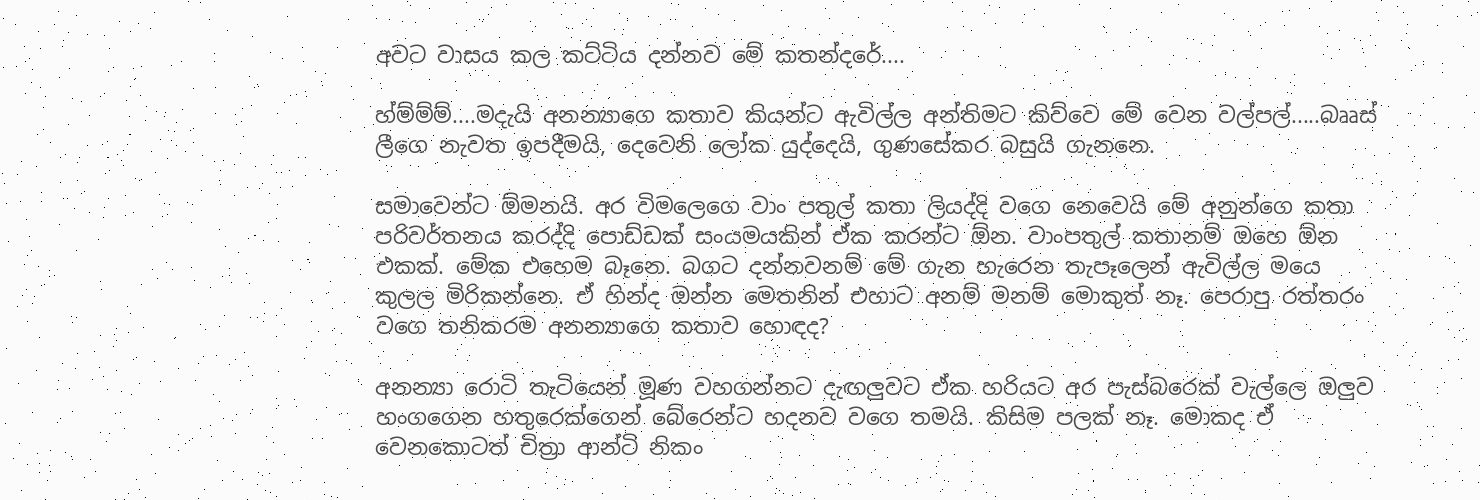අවට වාසය කල කට්ටිය දන්නව මේ කතන්දරේ....

හ්ම්ම්ම්....මදැයි අනන්‍යාගෙ කතාව කියන්ට ඇවිල්ල අන්තිමට කිව්වෙ මේ වෙන වල්පල්.....බෲස් ලීගෙ නැවත ඉපදීමයි, දෙවෙනි ලෝක යුද්දෙයි, ගුණසේකර බසුයි ගැනනෙ.

සමාවෙන්ට ඕමනයි. අර විමලෙගෙ වාං පතුල් කතා ලියද්දි වගෙ නෙවෙයි මේ අනුන්ගෙ කතා පරිවර්තනය කරද්දි පොඩ්ඩක් සංයමයකින් ඒක කරන්ට ඕන. වාංපතුල් කතානම් ඔහෙ ඕන එකක්. මේක එහෙම බෑනෙ. බගට දන්නවනම් මේ ගැන හැරෙන තැපෑලෙන් ඇවිල්ල මයෙ කුලල මිරිකන්නෙ. ඒ හින්ද ඔන්න මෙතනින් එහාට අනම් මනම් මොකුත් නෑ. පෙරාපු රත්තරං වගෙ තනිකරම අනන්‍යාගෙ කතාව හොඳද?

අනන්‍යා රොටි තැටියෙන් මූණ වහගන්නට දැඟලුවට ඒක හරියට අර පැස්බරෙක් වැල්ලෙ ඔලුව හංගගෙන හතුරෙක්ගෙන් බේරෙන්ට හදනව වගෙ තමයි. කිසිම පලක් නෑ. මොකද ඒ වෙනකොටත් චිත්‍රා ආන්ටි නිකං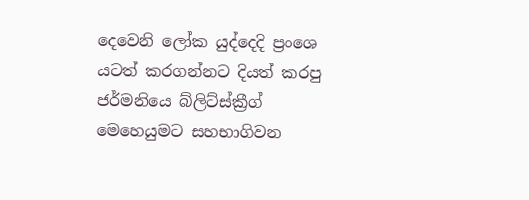දෙවෙනි ලෝක යුද්දෙදි ප්‍රංශෙ යටත් කරගන්නට දියත් කරපු ජර්මනියෙ බ්ලිට්ස්ක්‍රීග් මෙහෙයුමට සහභාගිවන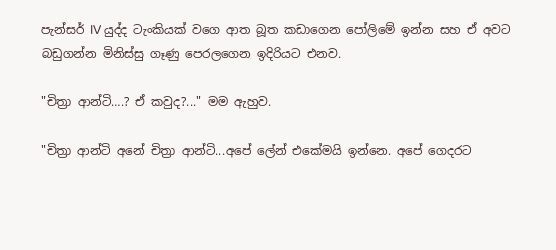පැන්සර් IV යුද්ද ටැංකියක් වගෙ ආත බූත කඩාගෙන පෝලිමේ ඉන්න සහ ඒ අවට බඩුගන්න මිනිස්සු ගෑණු පෙරලගෙන ඉදිරියට එනව.

"චිත්‍රා ආන්ටි….? ඒ කවුද?..." මම ඇහුව.

"චිත්‍රා ආන්ටි අනේ චිත්‍රා ආන්ටි...අපේ ලේන් එකේමයි ඉන්නෙ. අපේ ගෙදරට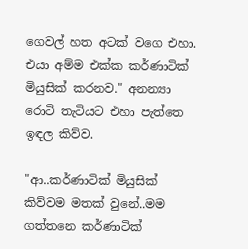ගෙවල් හත අටක් වගෙ එහා. එයා අම්ම එක්ක කර්ණාටික් මියුසික් කරනව." අනන්‍යා රොටි තැටියට එහා පැත්තෙ ඉඳල කිව්ව.

"ආ..කර්ණාටික් මියුසික් කිව්වම මතක් වුනේ..මම ගත්තනෙ කර්ණාටික්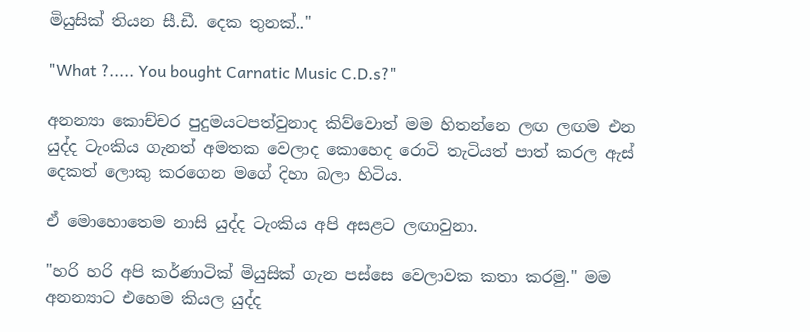මියුසික් තියන සී.ඩී. දෙක තුනක්.."

"What ?..... You bought Carnatic Music C.D.s?"

අනන්‍යා කොච්චර පුදුමයටපත්වුනාද කිව්වොත් මම හිතන්නෙ ලඟ ලඟම එන යුද්ද ටැංකිය ගැනත් අමතක වෙලාද කොහෙද රොටි තැටියත් පාත් කරල ඇස් දෙකත් ලොකු කරගෙන මගේ දිහා බලා හිටිය.

ඒ මොහොතෙම නාසි යුද්ද ටැංකිය අපි අසළට ලඟාවුනා.

"හරි හරි අපි කර්ණාටික් මියුසික් ගැන පස්සෙ වෙලාවක කතා කරමු." මම අනන්‍යාට එහෙම කියල යුද්ද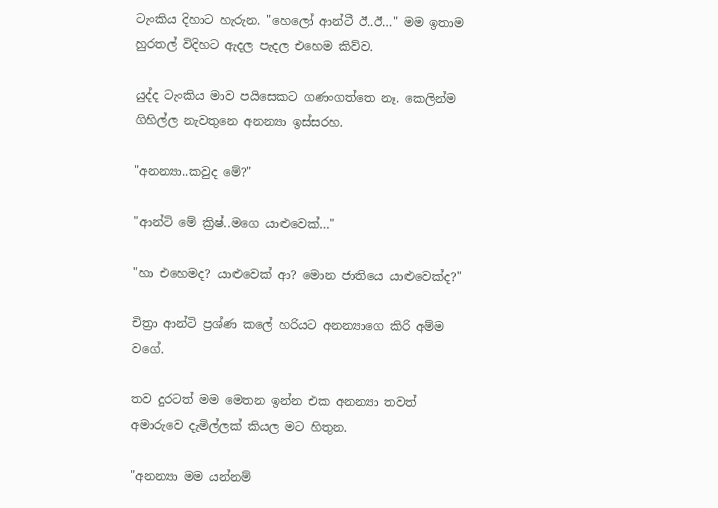ටැංකිය දිහාට හැරුන. "හෙලෝ ආන්ටී ඊ..ඊ…" මම ඉතාම හුරතල් විදිහට ඇදල පැදල එහෙම කිව්ව.

යුද්ද ටැංකිය මාව පයිසෙකට ගණංගත්තෙ නෑ. කෙලින්ම ගිහිල්ල නැවතුනෙ අනන්‍යා ඉස්සරහ.

"අනන්‍යා..කවුද මේ?"

"ආන්ටි මේ ක්‍රිෂ්..මගෙ යාළුවෙක්…"

"හා එහෙමද? යාළුවෙක් ආ? මොන ජාතියෙ යාළුවෙක්ද?"

චිත්‍රා ආන්ටි ප්‍රශ්ණ කලේ හරියට අනන්‍යාගෙ කිරි අම්ම වගේ.

තව දුරටත් මම මෙතන ඉන්න එක අනන්‍යා තවත් අමාරුවෙ දැමිල්ලක් කියල මට හිතුන.

"අනන්‍යා මම යන්නම්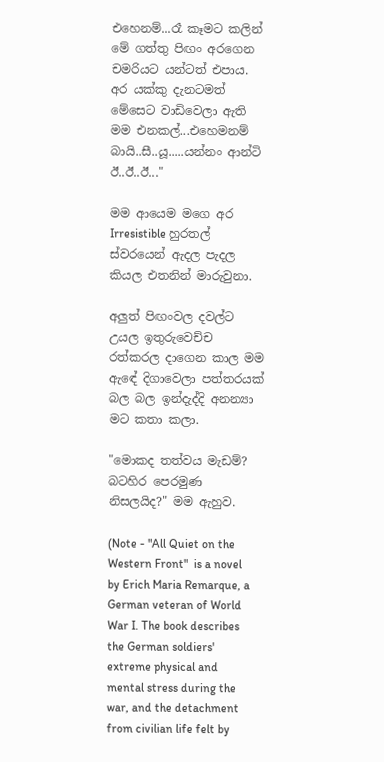එහෙනම්...රෑ කෑමට කලින් මේ ගත්තු පිඟං අරගෙන චමරියට යන්ටත් එපාය. අර යක්කු දැනටමත් මේසෙට වාඩිවෙලා ඇති මම එනකල්...එහෙමනම් බායි..සී..යූ.....යන්නං ආන්ටි ඊ..ඊ..ඊ..."

මම ආයෙම මගෙ අර Irresistible හුරතල් ස්වරයෙන් ඇදල පැදල  කියල එතනින් මාරුවුනා.

අලුත් පිඟංවල දවල්ට උයල ඉතුරුවෙච්ච රත්කරල දාගෙන කාල මම ඇඳේ දිගාවෙලා පත්තරයක් බල බල ඉන්දැද්දි අනන්‍යා මට කතා කලා.

"මොකද තත්වය මැඩම්? බටහිර පෙරමුණ නිසලයිද?" මම ඇහුව.

(Note - "All Quiet on the Western Front"  is a novel by Erich Maria Remarque, a German veteran of World War I. The book describes the German soldiers' extreme physical and mental stress during the war, and the detachment from civilian life felt by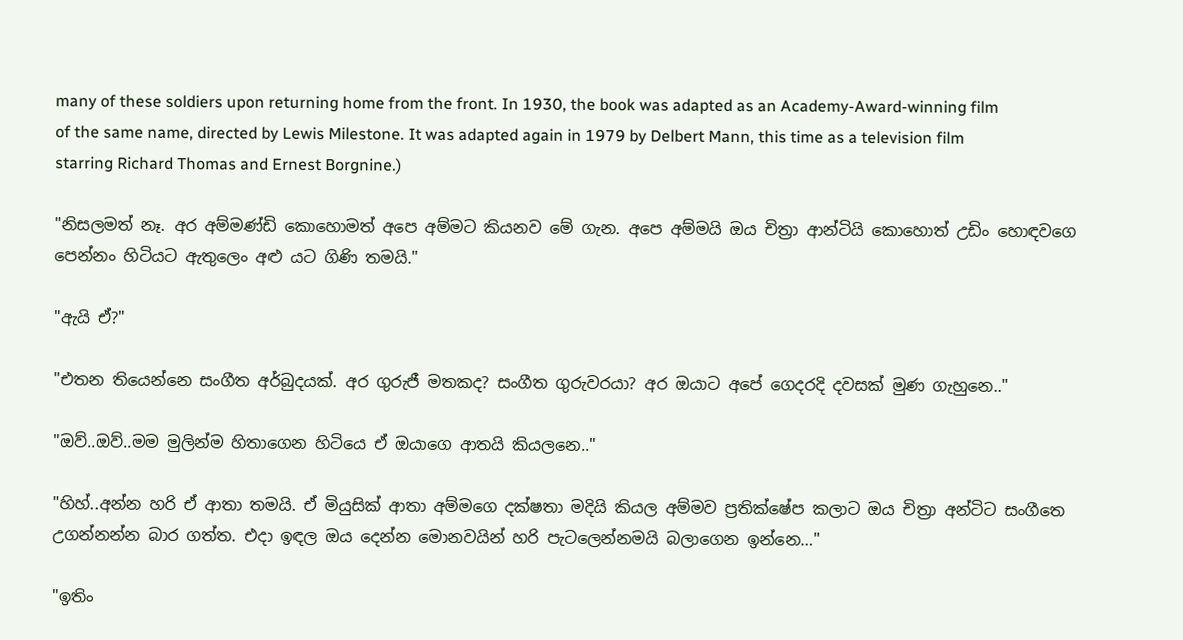many of these soldiers upon returning home from the front. In 1930, the book was adapted as an Academy-Award-winning film of the same name, directed by Lewis Milestone. It was adapted again in 1979 by Delbert Mann, this time as a television film starring Richard Thomas and Ernest Borgnine.)

"නිසලමත් නෑ. අර අම්මණ්ඩි කොහොමත් අපෙ අම්මට කියනව මේ ගැන. අපෙ අම්මයි ඔය චිත්‍රා ආන්ටියි කොහොත් උඩිං හොඳවගෙ පෙන්නං හිටියට ඇතුලෙං අළු යට ගිණි තමයි."

"ඇයි ඒ?"

"එතන තියෙන්නෙ සංගීත අර්බුදයක්. අර ගුරුජී මතකද? සංගීත ගුරුවරයා? අර ඔයාට අපේ ගෙදරදි දවසක් මුණ ගැහුනෙ.."

"ඔව්..ඔව්..මම මුලින්ම හිතාගෙන හිටියෙ ඒ ඔයාගෙ ආතයි කියලනෙ.."

"හිහ්..අන්න හරි ඒ ආතා තමයි. ඒ මියුසික් ආතා අම්මගෙ දක්ෂතා මදියි කියල අම්මව ප්‍රතික්ෂේප කලාට ඔය චිත්‍රා අන්ටිට සංගීතෙ උගන්නන්න බාර ගත්ත. එදා ඉඳල ඔය දෙන්න මොනවයින් හරි පැටලෙන්නමයි බලාගෙන ඉන්නෙ…"

"ඉතිං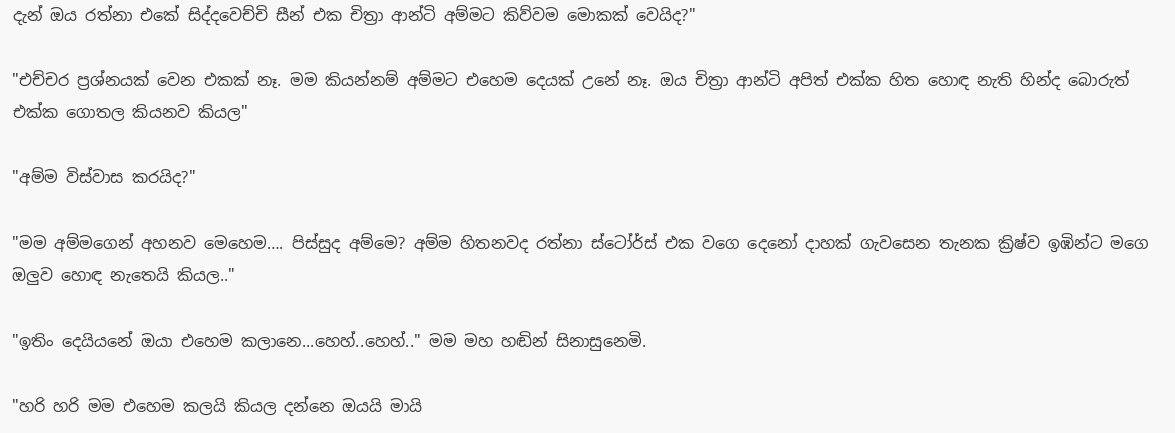දැන් ඔය රත්නා එකේ සිද්දවෙච්චි සීන් එක චිත්‍රා ආන්ටි අම්මට කිව්වම මොකක් වෙයිද?"

"එච්චර ප්‍රශ්නයක් වෙන එකක් නෑ. මම කියන්නම් අම්මට එහෙම දෙයක් උනේ නෑ. ඔය චිත්‍රා ආන්ටි අපිත් එක්ක හිත හොඳ නැති හින්ද බොරුත් එක්ක ගොතල කියනව කියල"

"අම්ම විස්වාස කරයිද?"

"මම අම්මගෙන් අහනව මෙහෙම…. පිස්සුද අම්මෙ? අම්ම හිතනවද රත්නා ස්ටෝර්ස් එක වගෙ දෙනෝ දාහක් ගැවසෙන තැනක ක්‍රිෂ්ව ඉඹින්ට මගෙ ඔලුව හොඳ නැතෙයි කියල.."

"ඉතිං දෙයියනේ ඔයා එහෙම කලානෙ...හෙහ්..හෙහ්.." මම මහ හඬින් සිනාසුනෙමි.

"හරි හරි මම එහෙම කලයි කියල දන්නෙ ඔයයි මායි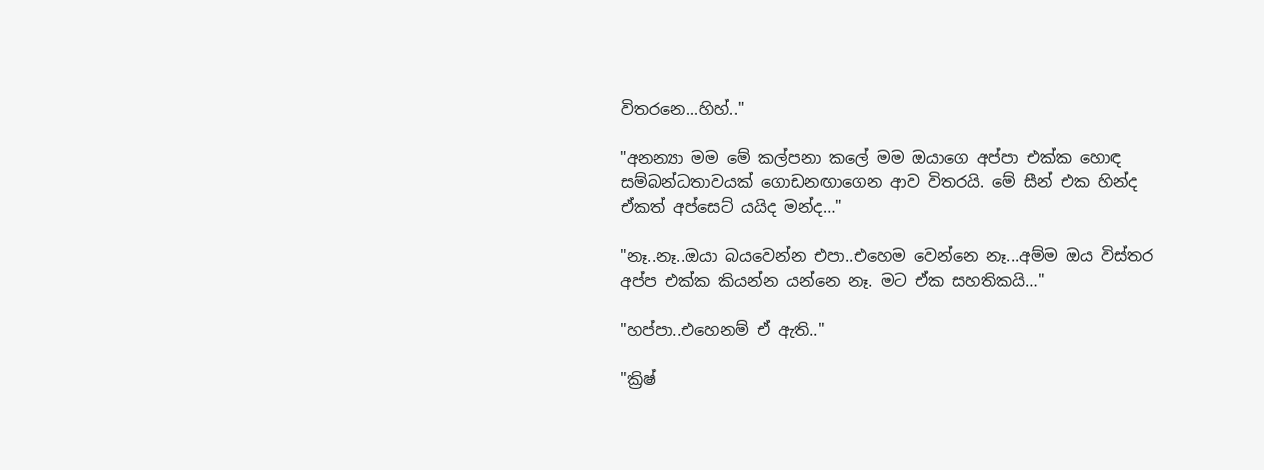විතරනෙ...හිහ්.."

"අනන්‍යා මම මේ කල්පනා කලේ මම ඔයාගෙ අප්පා එක්ක හොඳ සම්බන්ධතාවයක් ගොඩනඟාගෙන ආව විතරයි. මේ සීන් එක හින්ද ඒකත් අප්සෙට් යයිද මන්ද…"

"නෑ..නෑ..ඔයා බයවෙන්න එපා..එහෙම වෙන්නෙ නෑ...අම්ම ඔය විස්තර අප්ප එක්ක කියන්න යන්නෙ නෑ. මට ඒක සහතිකයි…"

"හප්පා..එහෙනම් ඒ ඇති.."

"ක්‍රිෂ්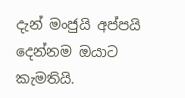දැන් මංජුයි අප්පයි දෙන්නම ඔයාට කැමතියි.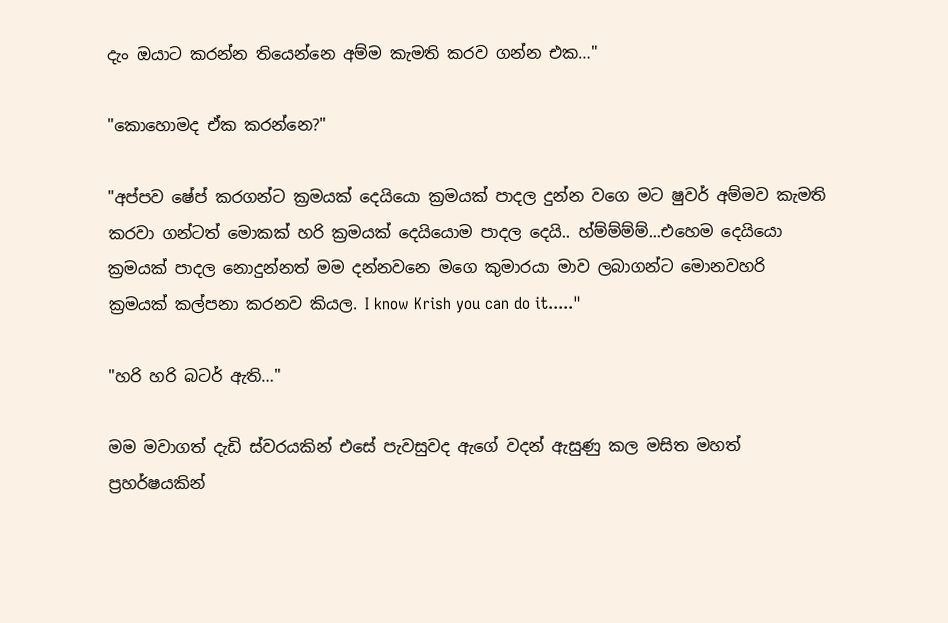දැං ඔයාට කරන්න තියෙන්නෙ අම්ම කැමති කරව ගන්න එක…"

"කොහොමද ඒක කරන්නෙ?"

"අප්පව ෂේප් කරගන්ට ක්‍රමයක් දෙයියො ක්‍රමයක් පාදල දුන්න වගෙ මට ෂුවර් අම්මව කැමති කරවා ගන්ටත් මොකක් හරි ක්‍රමයක් දෙයියොම පාදල දෙයි.. හ්ම්ම්ම්ම්...එහෙම දෙයියො ක්‍රමයක් පාදල නොදුන්නත් මම දන්නවනෙ මගෙ කුමාරයා මාව ලබාගන්ට මොනවහරි ක්‍රමයක් කල්පනා කරනව කියල. I know Krish you can do it....."

"හරි හරි බටර් ඇති…"

මම මවාගත් දැඩි ස්වරයකින් එසේ පැවසුවද ඇගේ වදන් ඇසුණු කල මසිත මහත් ප්‍රහර්ෂයකින්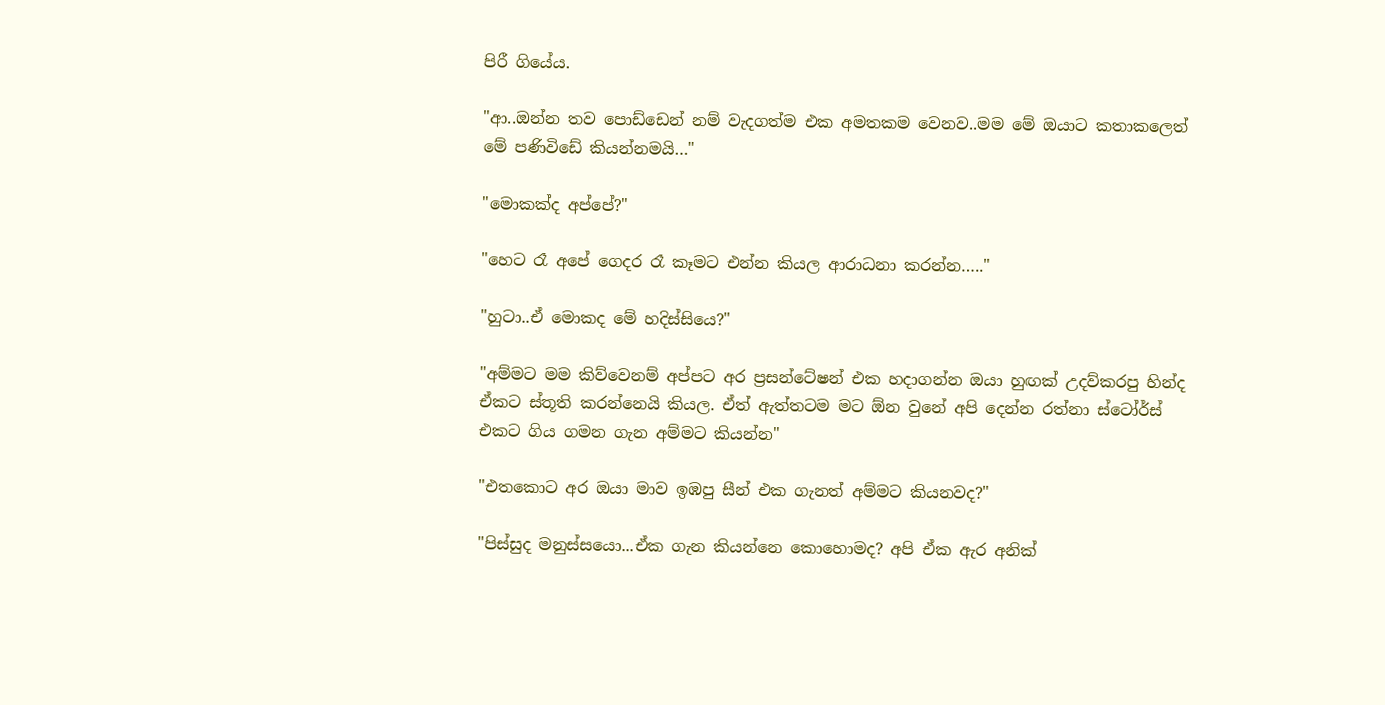පිරී ගියේය.

"ආ..ඔන්න තව පොඩ්ඩෙන් නම් වැදගත්ම එක අමතකම වෙනව..මම මේ ඔයාට කතාකලෙත් මේ පණිවිඩේ කියන්නමයි…"

"මොකක්ද අප්පේ?"

"හෙට රෑ අපේ ගෙදර රෑ කෑමට එන්න කියල ආරාධනා කරන්න….."

"හුටා..ඒ මොකද මේ හදිස්සියෙ?"

"අම්මට මම කිව්වෙනම් අප්පට අර ප්‍රසන්ටේෂන් එක හදාගන්න ඔයා හුඟක් උදව්කරපු හින්ද ඒකට ස්තූති කරන්නෙයි කියල. ඒත් ඇත්තටම මට ඕන වුනේ අපි දෙන්න රත්නා ස්ටෝර්ස් එකට ගිය ගමන ගැන අම්මට කියන්න"

"එතකොට අර ඔයා මාව ඉඹපු සීන් එක ගැනත් අම්මට කියනවද?"

"පිස්සුද මනුස්සයො...ඒක ගැන කියන්නෙ කොහොමද? අපි ඒක ඇර අනික්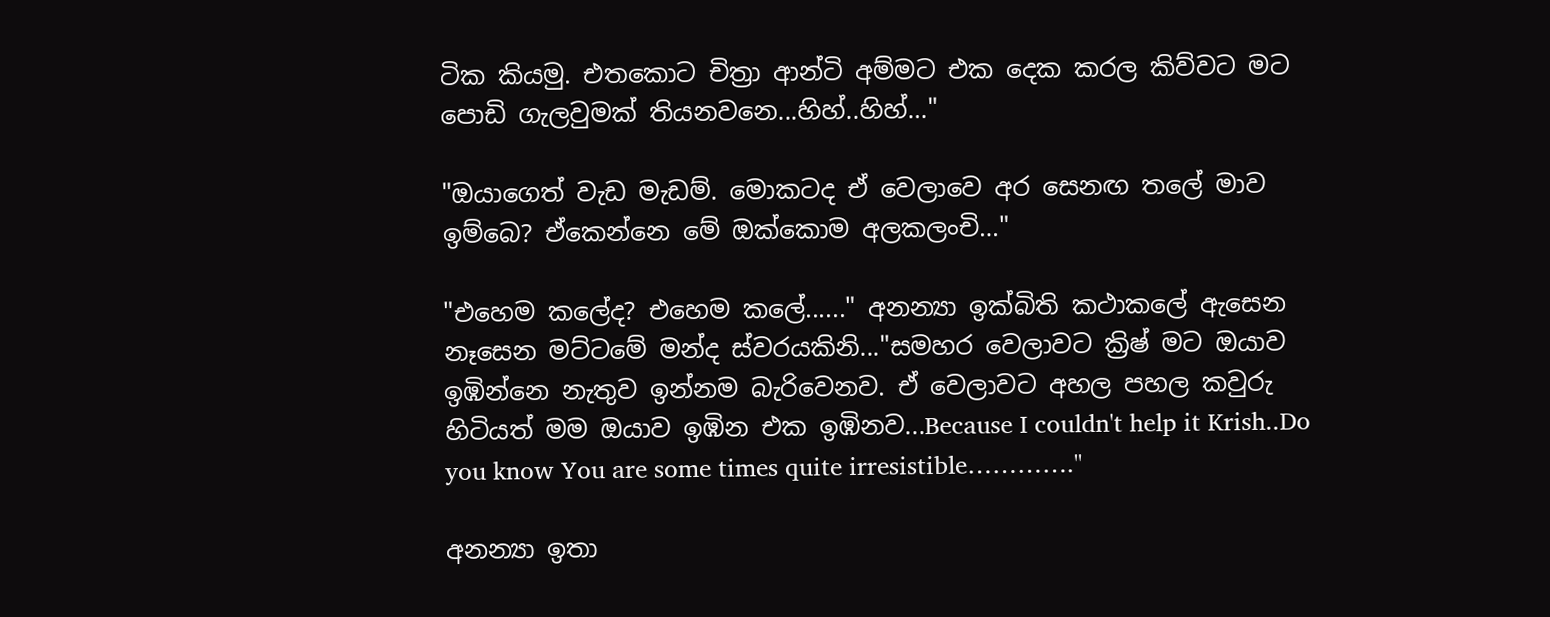ටික කියමු. එතකොට චිත්‍රා ආන්ටි අම්මට එක දෙක කරල කිව්වට මට පොඩි ගැලවුමක් තියනවනෙ...හිහ්..හිහ්…"

"ඔයාගෙත් වැඩ මැඩම්. මොකටද ඒ වෙලාවෙ අර සෙනඟ තලේ මාව ඉම්බෙ? ඒකෙන්නෙ මේ ඔක්කොම අලකලංචි…"

"එහෙම කලේද? එහෙම කලේ......" අනන්‍යා ඉක්බිති කථාකලේ ඇසෙන නෑසෙන මට්ටමේ මන්ද ස්වරයකිනි..."සමහර වෙලාවට ක්‍රිෂ් මට ඔයාව ඉඹින්නෙ නැතුව ඉන්නම බැරිවෙනව. ඒ වෙලාවට අහල පහල කවුරු හිටියත් මම ඔයාව ඉඹින එක ඉඹිනව...Because I couldn't help it Krish..Do you know You are some times quite irresistible…………."

අනන්‍යා ඉතා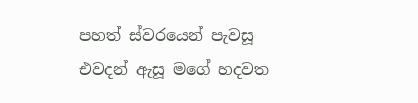පහත් ස්වරයෙන් පැවසූ එවදන් ඇසූ මගේ හදවත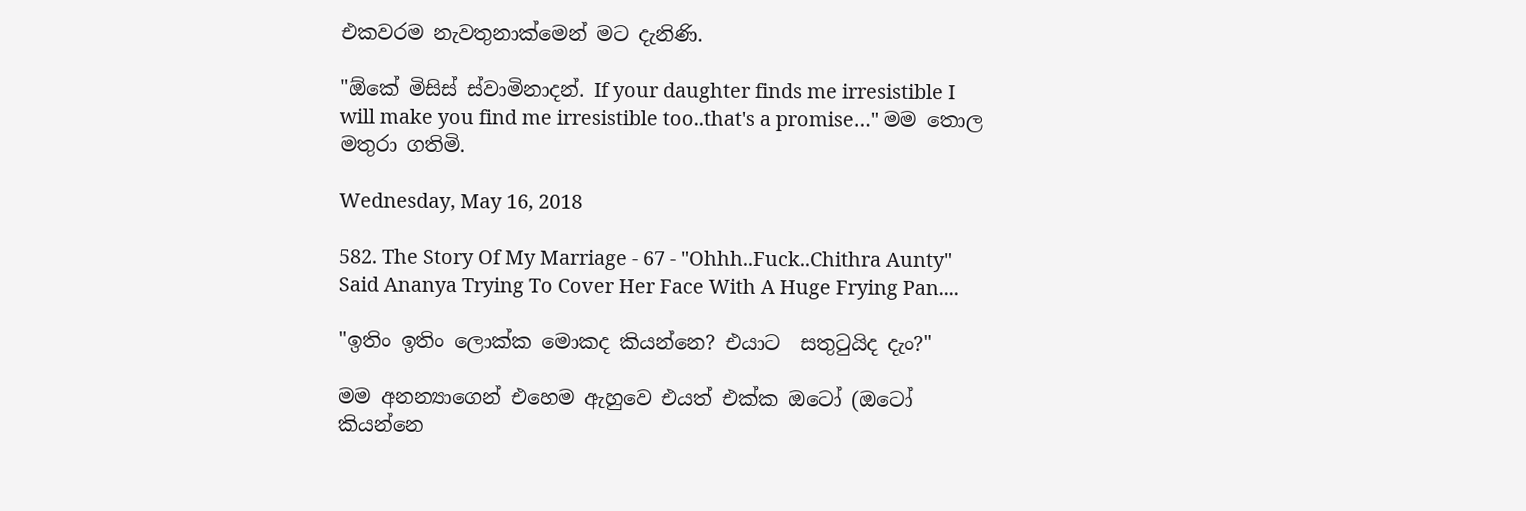එකවරම නැවතුනාක්මෙන් මට දැනිණි.

"ඕකේ මිසිස් ස්වාමිනාදන්. If your daughter finds me irresistible I will make you find me irresistible too..that's a promise…" මම තොල මතුරා ගතිමි.

Wednesday, May 16, 2018

582. The Story Of My Marriage - 67 - "Ohhh..Fuck..Chithra Aunty" Said Ananya Trying To Cover Her Face With A Huge Frying Pan....

"ඉතිං ඉතිං ලොක්ක මොකද කියන්නෙ? එයාට  සතුටුයිද දැං?"

මම අනන්‍යාගෙන් එහෙම ඇහුවෙ එයත් එක්ක ඔටෝ (ඔටෝ කියන්නෙ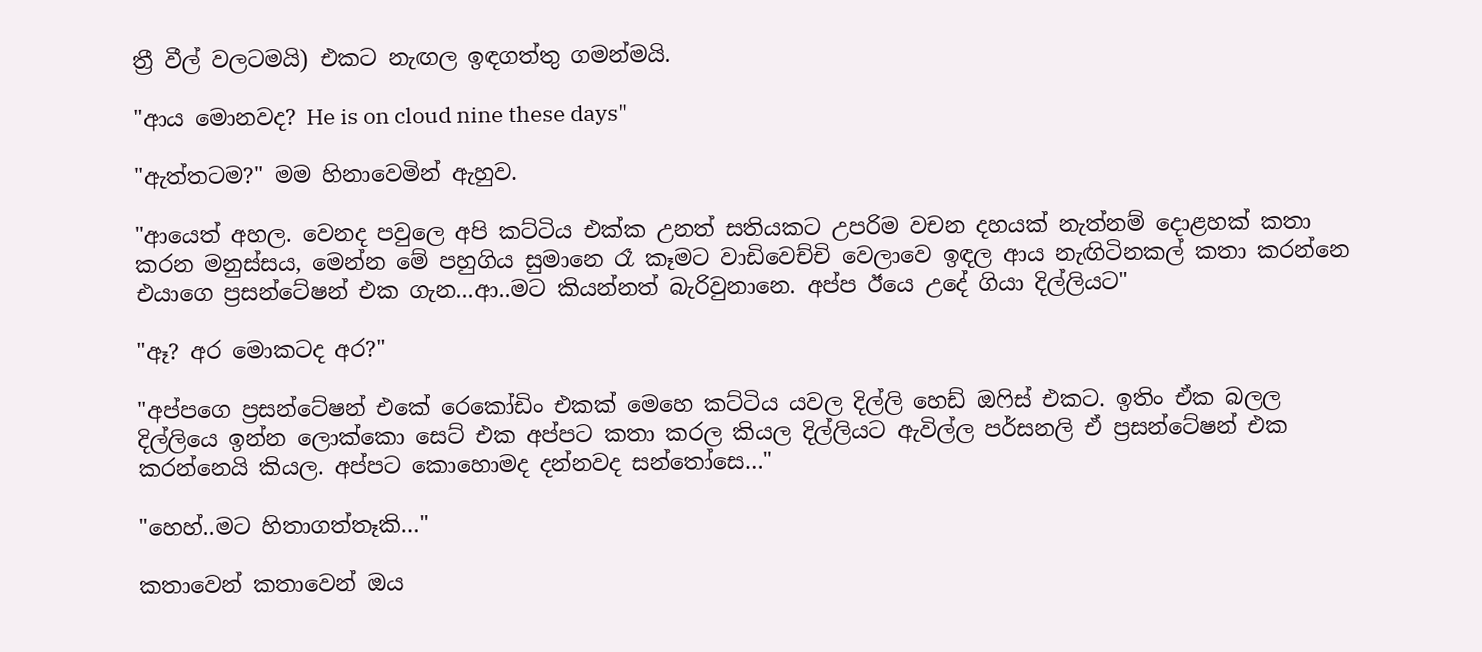ත්‍රී වීල් වලටමයි) එකට නැඟල ඉඳගත්තු ගමන්මයි.

"ආය මොනවද? He is on cloud nine these days"

"ඇත්තටම?" මම හිනාවෙමින් ඇහුව.

"ආයෙත් අහල. වෙනද පවුලෙ අපි කට්ටිය එක්ක උනත් සතියකට උපරිම වචන දහයක් නැත්නම් දොළහක් කතා කරන මනුස්සය, මෙන්න මේ පහුගිය සුමානෙ රෑ කෑමට වාඩිවෙච්චි වෙලාවෙ ඉඳල ආය නැඟිටිනකල් කතා කරන්නෙ එයාගෙ ප්‍රසන්ටේෂන් එක ගැන...ආ..මට කියන්නත් බැරිවුනානෙ. අප්ප ඊයෙ උදේ ගියා දිල්ලියට"

"ඈ? අර මොකටද අර?"

"අප්පගෙ ප්‍රසන්ටේෂන් එකේ රෙකෝඩිං එකක් මෙහෙ කට්ටිය යවල දිල්ලි හෙඩ් ඔෆිස් එකට. ඉතිං ඒක බලල දිල්ලියෙ ඉන්න ලොක්කො සෙට් එක අප්පට කතා කරල කියල දිල්ලියට ඇවිල්ල පර්සනලි ඒ ප්‍රසන්ටේෂන් එක කරන්නෙයි කියල. අප්පට කොහොමද දන්නවද සන්තෝසෙ…"

"හෙහ්..මට හිතාගත්තෑකි…"

කතාවෙන් කතාවෙන් ඔය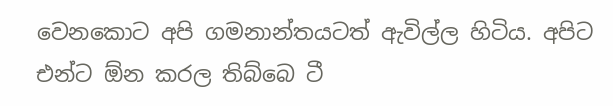වෙනකොට අපි ගමනාන්තයටත් ඇවිල්ල හිටිය. අපිට එන්ට ඕන කරල තිබ්බෙ ටී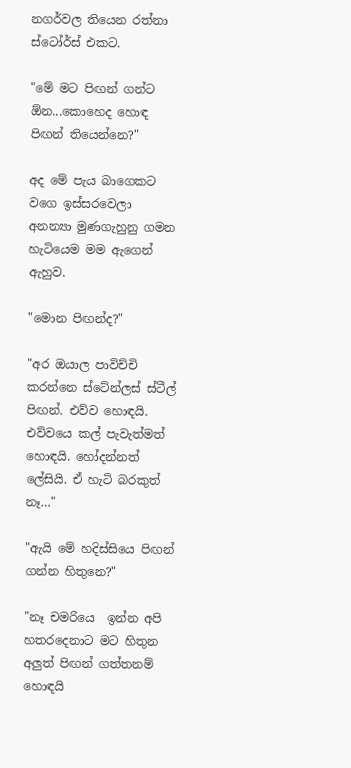නගර්වල තියෙන රත්නා ස්ටෝර්ස් එකට.

"මේ මට පිඟන් ගන්ට ඕන...කොහෙද හොඳ පිඟන් තියෙන්නෙ?"

අද මේ පැය බාගෙකට වගෙ ඉස්සරවෙලා  අනන්‍යා මුණගැහුනු ගමන හැටියෙම මම ඇගෙන් ඇහුව.

"මොන පිඟන්ද?"

"අර ඔයාල පාවිච්චි කරන්නෙ ස්ටේන්ලස් ස්ටීල් පිඟන්. එව්ව හොඳයි. එව්වයෙ කල් පැවැත්මත් හොඳයි. හෝදන්නත් ලේසියි. ඒ හැටි බරකුත් නෑ…"

"ඇයි මේ හදිස්සියෙ පිඟන් ගන්න හිතුනෙ?"

"නෑ චමරියෙ  ඉන්න අපි හතරදෙනාට මට හිතුන අලුත් පිඟන් ගත්තනම් හොඳයි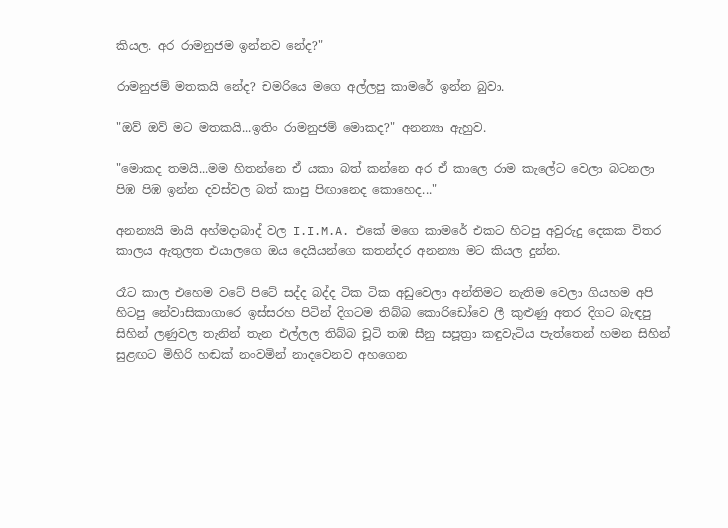කියල. අර රාමනුජම ඉන්නව නේද?"

රාමනුජම් මතකයි නේද? චමරියෙ මගෙ අල්ලපු කාමරේ ඉන්න බුවා.

"ඔව් ඔව් මට මතකයි...ඉතිං රාමනුජම් මොකද?" අනන්‍යා ඇහුව.

"මොකද තමයි...මම හිතන්නෙ ඒ යකා බත් කන්නෙ අර ඒ කාලෙ රාම කැලේට වෙලා බටනලා පිඹ පිඹ ඉන්න දවස්වල බත් කාපු පිඟානෙද කොහෙද..."

අනන්‍යයි මායි අහ්මදාබාද් වල I.I.M.A. එකේ මගෙ කාමරේ එකට හිටපු අවුරුදු දෙකක විතර කාලය ඇතුලත එයාලගෙ ඔය දෙයියන්ගෙ කතන්දර අනන්‍යා මට කියල දුන්න.

රෑට කාල එහෙම වටේ පිටේ සද්ද බද්ද ටික ටික අඩුවෙලා අන්තිමට නැතිම වෙලා ගියහම අපි හිටපු නේවාසිකාගාරෙ ඉස්සරහ පිටින් දිගටම තිබ්බ කොරිඩෝවෙ ලී කුළුණු අතර දිගට බැඳපු සිහින් ලණුවල තැනින් තැන එල්ලල තිබ්බ චූටි තඹ සීනු සපූත්‍රා කඳුවැටිය පැත්තෙන් හමන සිහින් සුළඟට මිහිරි හඬක් නංවමින් නාදවෙනව අහගෙන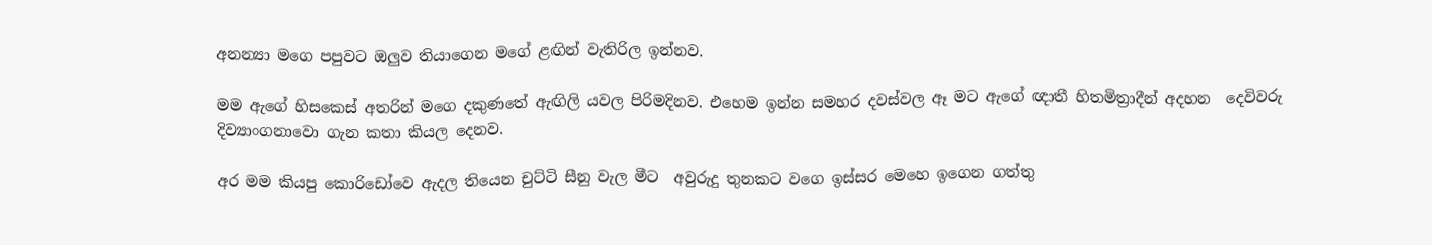අනන්‍යා මගෙ පපුවට ඔලුව තියාගෙන මගේ ළඟින් වැතිරිල ඉන්නව.

මම ඇගේ හිසකෙස් අතරින් මගෙ දකුණතේ ඇඟිලි යවල පිරිමදිනව. එහෙම ඉන්න සමහර දවස්වල ඈ මට ඇගේ ඥාතී හිතමිත්‍රාදීන් අදහන  දෙවිවරු දිව්‍යාංගනාවො ගැන කතා කියල දෙනව.

අර මම කියපු කොරිඩෝවෙ ඇදල තියෙන චුට්ටි සීනු වැල මීට  අවුරුදු තුනකට වගෙ ඉස්සර මෙහෙ ඉගෙන ගත්තු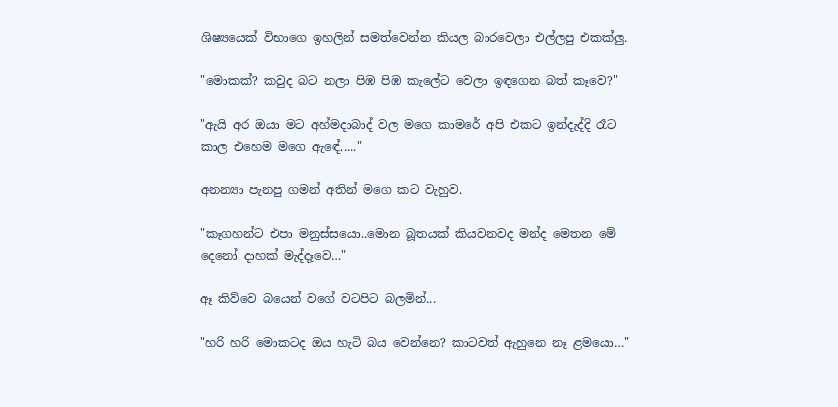ශිෂ්‍යයෙක් විභාගෙ ඉහලින් සමත්වෙන්න කියල බාරවෙලා එල්ලපු එකක්ලු.

"මොකක්? කවුද බට නලා පිඹ පිඹ කැලේට වෙලා ඉඳගෙන බත් කෑවෙ?"

"ඇයි අර ඔයා මට අහ්මදාබාද් වල මගෙ කාමරේ අපි එකට ඉන්දැද්දි රෑට කාල එහෙම මගෙ ඇඳේ....."

අනන්‍යා පැනපු ගමන් අතින් මගෙ කට වැහුව.

"කෑගහන්ට එපා මනුස්සයො..මොන බූතයක් කියවනවද මන්ද මෙතන මේ දෙනෝ දාහක් මැද්දෑවෙ…"

ඈ කිව්වෙ බයෙන් වගේ වටපිට බලමින්...

"හරි හරි මොකටද ඔය හැටි බය වෙන්නෙ? කාටවත් ඇහුනෙ නෑ ළමයො…"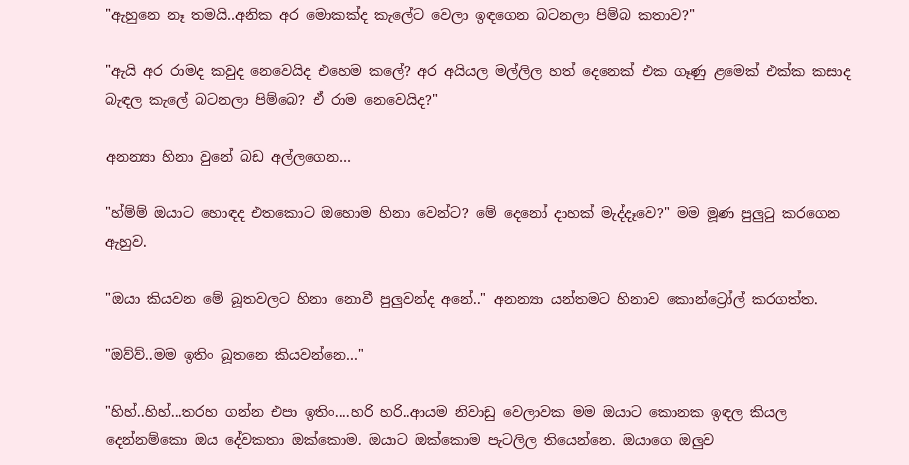"ඇහුනෙ නෑ තමයි..අනික අර මොකක්ද කැලේට වෙලා ඉඳගෙන බටනලා පිම්බ කතාව?"

"ඇයි අර රාමද කවුද නෙවෙයිද එහෙම කලේ? අර අයියල මල්ලිල හත් දෙනෙක් එක ගෑණු ළමෙක් එක්ක කසාද බැඳල කැලේ බටනලා පිම්බෙ? ඒ රාම නෙවෙයිද?"

අනන්‍යා හිනා වුනේ බඩ අල්ලගෙන…

"හ්ම්ම් ඔයාට හොඳද එතකොට ඔහොම හිනා වෙන්ට? මේ දෙනෝ දාහක් මැද්දෑවෙ?" මම මූණ පුලුටු කරගෙන ඇහුව.

"ඔයා කියවන මේ බූතවලට හිනා නොවී පුලුවන්ද අනේ.." අනන්‍යා යන්තමට හිනාව කොන්ට්‍රෝල් කරගත්ත.

"ඔව්ව්..මම ඉතිං බූතනෙ කියවන්නෙ…"

"හිහ්..හිහ්...තරහ ගන්න එපා ඉතිං....හරි හරි..ආයම නිවාඩු වෙලාවක මම ඔයාට කොනක ඉඳල කියල දෙන්නම්කො ඔය දේවකතා ඔක්කොම. ඔයාට ඔක්කොම පැටලිල තියෙන්නෙ. ඔයාගෙ ඔලුව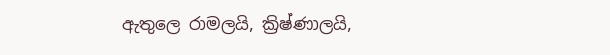ඇතුලෙ රාමලයි, ක්‍රිෂ්ණාලයි,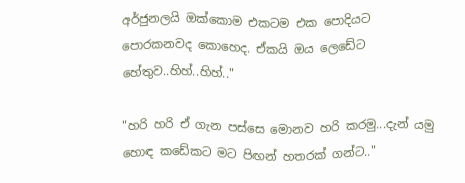අර්ජුනලයි ඔක්කොම එකටම එක පොදියට පොරකනවද කොහෙද. ඒකයි ඔය ලෙඩේට හේතුව..හිහ්..හිහ්.."

"හරි හරි ඒ ගැන පස්සෙ මොනව හරි කරමු...දැන් යමු හොඳ කඩේකට මට පිඟන් හතරක් ගන්ට.."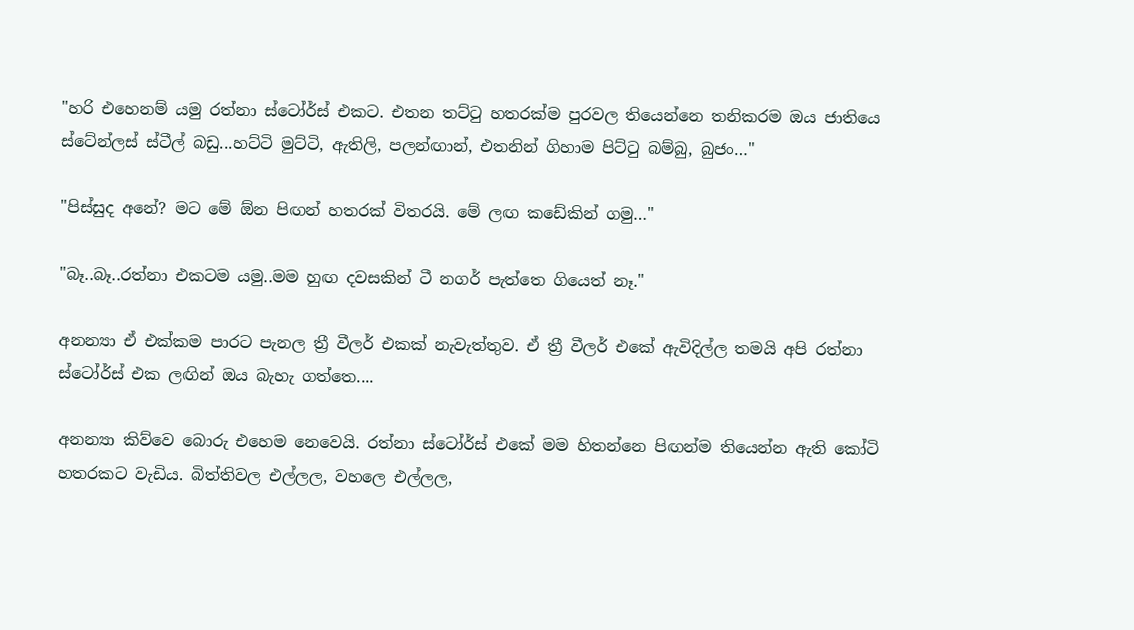"හරි එහෙනම් යමු රත්නා ස්ටෝර්ස් එකට. එතන තට්ටු හතරක්ම පුරවල තියෙන්නෙ තනිකරම ඔය ජාතියෙ ස්ටේන්ලස් ස්ටීල් බඩු...හට්ටි මුට්ටි, ඇතිලි, පලන්ඟාන්, එතනින් ගිහාම පිට්ටු බම්බු, බුජං…"

"පිස්සුද අනේ? මට මේ ඕන පිඟන් හතරක් විතරයි. මේ ලඟ කඩේකින් ගමු…"

"බෑ..බෑ..රත්නා එකටම යමු..මම හුඟ දවසකින් ටී නගර් පැත්තෙ ගියෙත් නෑ."

අනන්‍යා ඒ එක්කම පාරට පැනල ත්‍රී වීලර් එකක් නැවැත්තුව. ඒ ත්‍රී වීලර් එකේ ඇවිදිල්ල තමයි අපි රත්නා ස්ටෝර්ස් එක ලඟින් ඔය බැහැ ගත්තෙ....

අනන්‍යා කිව්වෙ බොරු එහෙම නෙවෙයි. රත්නා ස්ටෝර්ස් එකේ මම හිතන්නෙ පිඟන්ම තියෙන්න ඇති කෝටි හතරකට වැඩිය. බිත්තිවල එල්ලල, වහලෙ එල්ලල,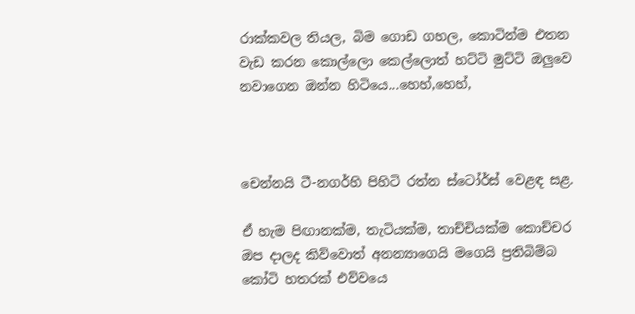රාක්කවල තියල, බිම ගොඩ ගහල, කොටින්ම එතන වැඩ කරන කොල්ලො කෙල්ලොත් හට්ටි මුට්ටි ඔලුවෙ නවාගෙන ඔන්න හිටියෙ...හෙහ්,හෙහ්,



චෙන්නයි ටී-නගර්හි පිහිටි රත්න ස්ටෝර්ස් වෙළඳ සළ.

ඒ හැම පිඟානක්ම, තැටියක්ම, තාච්චියක්ම කොච්චර ඔප දාලද කිව්වොත් අනන්‍යාගෙයි මගෙයි ප්‍රතිබිම්බ කෝටි හතරක් එව්වයෙ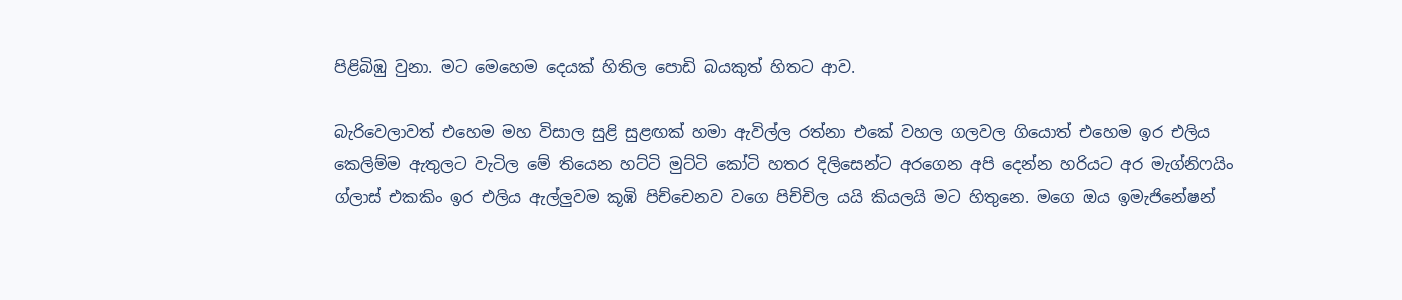පිළිබිඹු වුනා. මට මෙහෙම දෙයක් හිතිල පොඩි බයකුත් හිතට ආව.

බැරිවෙලාවත් එහෙම මහ විසාල සුළි සුළඟක් හමා ඇවිල්ල රත්නා එකේ වහල ගලවල ගියොත් එහෙම ඉර එලිය කෙලිම්ම ඇතුලට වැටිල මේ තියෙන හට්ටි මුට්ටි කෝටි හතර දිලිසෙන්ට අරගෙන අපි දෙන්න හරියට අර මැග්නිෆයිං ග්ලාස් එකකිං ඉර එලිය ඇල්ලුවම කූඹි පිච්චෙනව වගෙ පිච්චිල යයි කියලයි මට හිතුනෙ. මගෙ ඔය ඉමැජිනේෂන්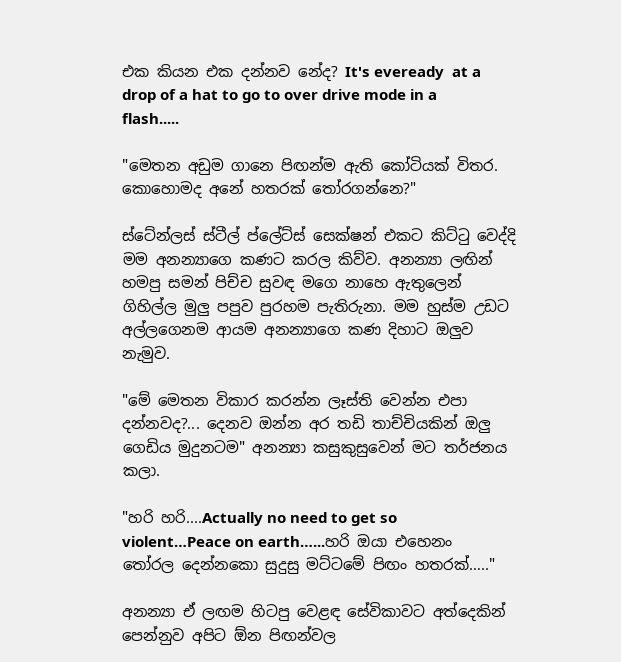එක කියන එක දන්නව නේද? It's eveready  at a drop of a hat to go to over drive mode in a flash.....

"මෙතන අඩුම ගානෙ පිඟන්ම ඇති කෝටියක් විතර. කොහොමද අනේ හතරක් තෝරගන්නෙ?"

ස්ටේන්ලස් ස්ටීල් ප්ලේට්ස් සෙක්ෂන් එකට කිට්ටු වෙද්දි මම අනන්‍යාගෙ කණට කරල කිව්ව. අනන්‍යා ලඟින් හමපු සමන් පිච්ච සුවඳ මගෙ නාහෙ ඇතුලෙන් ගිහිල්ල මුලු පපුව පුරහම පැතිරුනා. මම හුස්ම උඩට අල්ලගෙනම ආයම අනන්‍යාගෙ කණ දිහාට ඔලුව නැමුව.

"මේ මෙතන විකාර කරන්න ලෑස්ති වෙන්න එපා දන්නවද?... දෙනව ඔන්න අර තඩි තාච්චියකින් ඔලු ගෙඩිය මුදුනටම" අනන්‍යා කසුකුසුවෙන් මට තර්ජනය කලා.

"හරි හරි....Actually no need to get so violent…Peace on earth…...හරි ඔයා එහෙනං  තෝරල දෙන්නකො සුදුසු මට්ටමේ පිඟං හතරක්….."

අනන්‍යා ඒ ලඟම හිටපු වෙළඳ සේවිකාවට අත්දෙකින් පෙන්නුව අපිට ඕන පිඟන්වල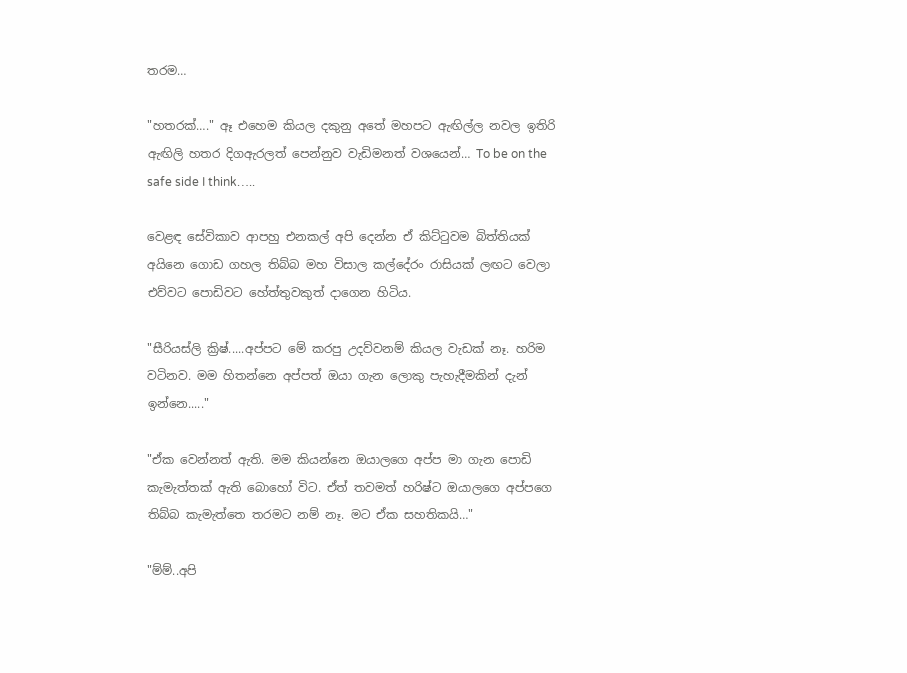තරම…

"හතරක්…." ඈ එහෙම කියල දකුනු අතේ මහපට ඇඟිල්ල නවල ඉතිරි ඇඟිලි හතර දිගඇරලත් පෙන්නුව වැඩිමනත් වශයෙන්… To be on the safe side I think…..

වෙළඳ සේවිකාව ආපහු එනකල් අපි දෙන්න ඒ කිට්ටුවම බිත්තියක් අයිනෙ ගොඩ ගහල තිබ්බ මහ විසාල කල්දේරං රාසියක් ලඟට වෙලා එව්වට පොඩිවට හේත්තුවකුත් දාගෙන හිටිය.

"සීරියස්ලි ක්‍රිෂ්.....අප්පට මේ කරපු උදව්වනම් කියල වැඩක් නෑ. හරිම වටිනව. මම හිතන්නෙ අප්පත් ඔයා ගැන ලොකු පැහැදීමකින් දැන් ඉන්නෙ....."

"ඒක වෙන්නත් ඇති. මම කියන්නෙ ඔයාලගෙ අප්ප මා ගැන පොඩි කැමැත්තක් ඇති බොහෝ විට. ඒත් තවමත් හරිෂ්ට ඔයාලගෙ අප්පගෙ තිබ්බ කැමැත්තෙ තරමට නම් නෑ. මට ඒක සහතිකයි…"

"ම්ම්..අපි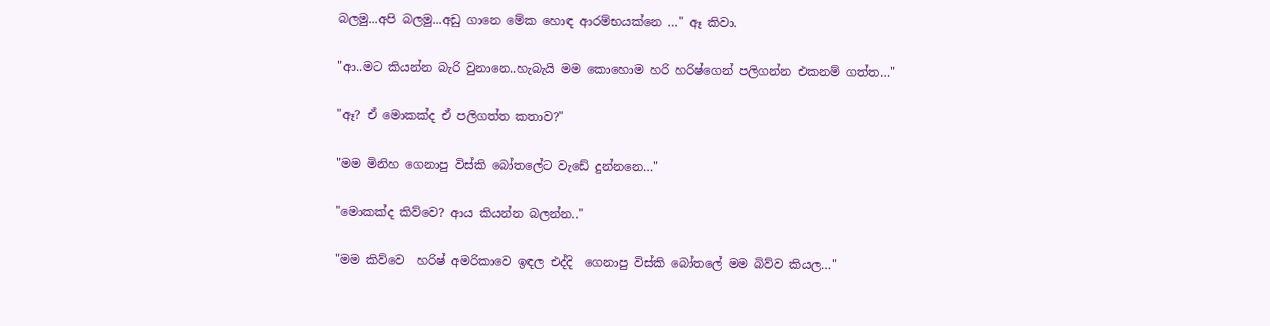බලමු...අපි බලමු...අඩු ගානෙ මේක හොඳ ආරම්භයක්නෙ …" ඈ කිවා.

"ආ..මට කියන්න බැරි වුනානෙ..හැබැයි මම කොහොම හරි හරිෂ්ගෙන් පලිගන්න එකනම් ගත්ත…"

"ඈ? ඒ මොකක්ද ඒ පලිගත්ත කතාව?"

"මම මිනිහ ගෙනාපු විස්කි බෝතලේට වැඩේ දුන්නනෙ…"

"මොකක්ද කිව්වෙ? ආය කියන්න බලන්න.."

"මම කිව්වෙ  හරිෂ් අමරිකාවෙ ඉඳල එද්දි  ගෙනාපු විස්කි බෝතලේ මම බිව්ව කියල…"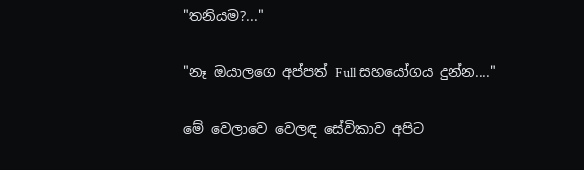"තනියම?..."

"නෑ ඔයාලගෙ අප්පත් Full සහයෝගය දුන්න...."

මේ වෙලාවෙ වෙලඳ සේවිකාව අපිට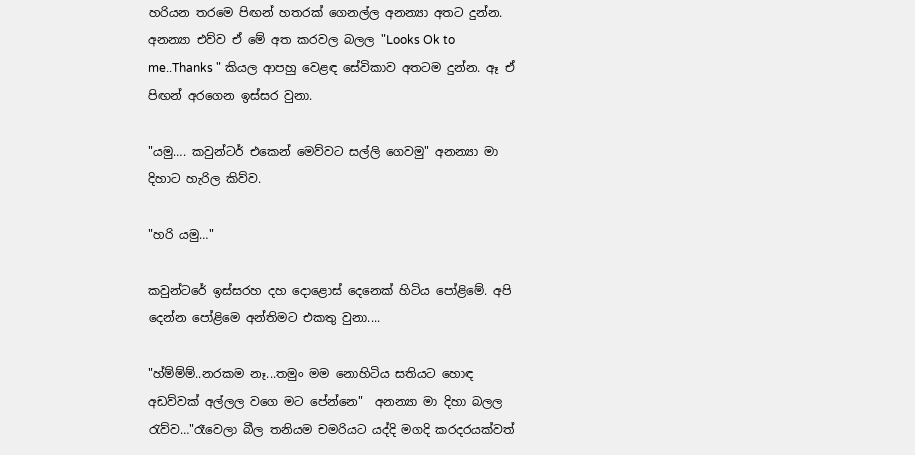හරියන තරමෙ පිඟන් හතරක් ගෙනල්ල අනන්‍යා අතට දුන්න. අනන්‍යා එව්ව ඒ මේ අත කරවල බලල "Looks Ok to me..Thanks " කියල ආපහු වෙළඳ සේවිකාව අතටම දුන්න. ඈ ඒ පිඟන් අරගෙන ඉස්සර වුනා.

"යමු…. කවුන්ටර් එකෙන් මෙව්වට සල්ලි ගෙවමු" අනන්‍යා මා දිහාට හැරිල කිව්ව.

"හරි යමු…"

කවුන්ටරේ ඉස්සරහ දහ දොළොස් දෙනෙක් හිටිය පෝළිමේ. අපි දෙන්න පෝළිමෙ අන්තිමට එකතු වුනා....

"හ්ම්ම්ම්..නරකම නෑ...තමුං මම නොහිටිය සතියට හොඳ අඩව්වක් අල්ලල වගෙ මට පේන්නෙ"  අනන්‍යා මා දිහා බලල රැව්ව…"රෑවෙලා බීල තනියම චමරියට යද්දි මගදි කරදරයක්වත්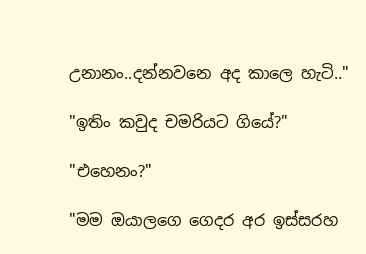උනානං..දන්නවනෙ අද කාලෙ හැටි.."

"ඉතිං කවුද චමරියට ගියේ?"

"එහෙනං?"

"මම ඔයාලගෙ ගෙදර අර ඉස්සරහ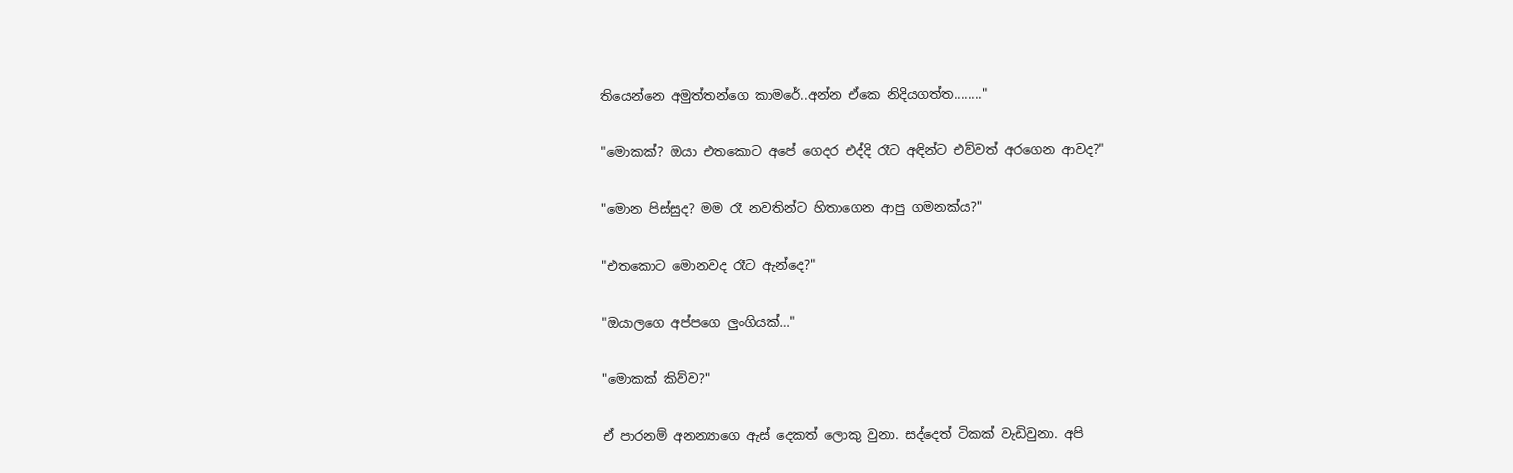තියෙන්නෙ අමුත්තන්ගෙ කාමරේ..අන්න ඒකෙ නිදියගත්ත........"

"මොකක්? ඔයා එතකොට අපේ ගෙදර එද්දි රෑට අඳින්ට එව්වත් අරගෙන ආවද?"

"මොන පිස්සුද? මම රෑ නවතින්ට හිතාගෙන ආපු ගමනක්ය?"

"එතකොට මොනවද රෑට ඇන්දෙ?"

"ඔයාලගෙ අප්පගෙ ලුංගියක්…"

"මොකක් කිව්ව?"

ඒ පාරනම් අනන්‍යාගෙ ඇස් දෙකත් ලොකු වුනා. සද්දෙත් ටිකක් වැඩිවුනා. අපි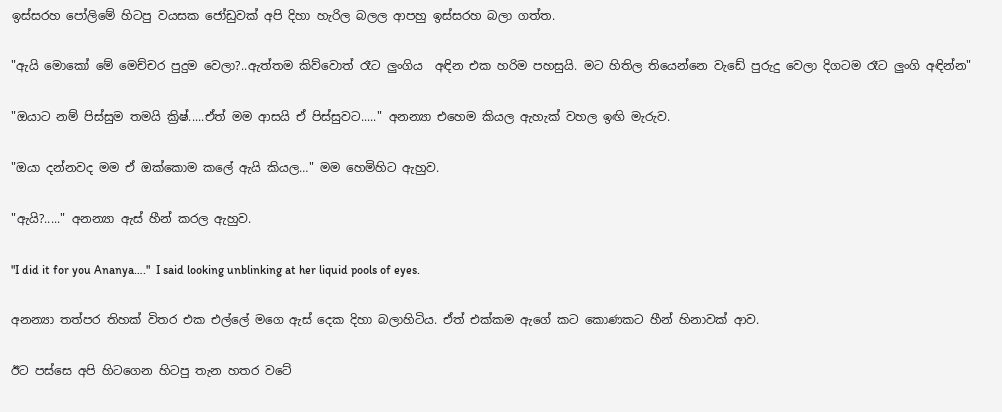ඉස්සරහ පෝලිමේ හිටපු වයසක ජෝඩුවක් අපි දිහා හැරිල බලල ආපහු ඉස්සරහ බලා ගත්ත.

"ඇයි මොකෝ මේ මෙච්චර පුදුම වෙලා?..ඇත්තම කිව්වොත් රෑට ලුංගිය  අඳින එක හරිම පහසුයි. මට හිතිල තියෙන්නෙ වැඩේ පුරුදු වෙලා දිගටම රෑට ලුංගි අඳින්න"

"ඔයාට නම් පිස්සුම තමයි ක්‍රිෂ්.....ඒත් මම ආසයි ඒ පිස්සුවට....." අනන්‍යා එහෙම කියල ඇහැක් වහල ඉඟි මැරුව.

"ඔයා දන්නවද මම ඒ ඔක්කොම කලේ ඇයි කියල…" මම හෙමිහිට ඇහුව.

"ඇයි?....." අනන්‍යා ඇස් හීන් කරල ඇහුව.

"I did it for you Ananya…."  I said looking unblinking at her liquid pools of eyes.

අනන්‍යා තත්පර තිහක් විතර එක එල්ලේ මගෙ ඇස් දෙක දිහා බලාහිටිය. ඒත් එක්කම ඇගේ කට කොණකට හීන් හිනාවක් ආව.

ඊට පස්සෙ අපි හිටගෙන හිටපු තැන හතර වටේ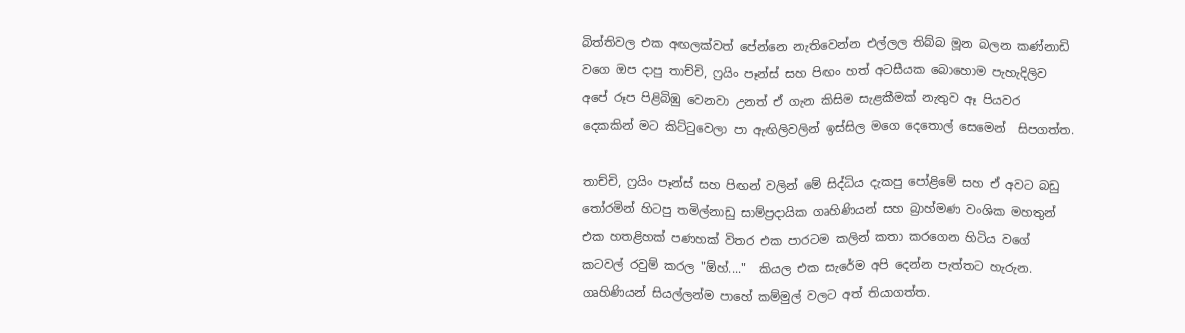බිත්තිවල එක අඟලක්වත් පේන්නෙ නැතිවෙන්න එල්ලල තිබ්බ මූන බලන කණ්නාඩි වගෙ ඔප දාපු තාච්චි, ෆ්‍රයිං පෑන්ස් සහ පිඟං හත් අටසීයක බොහොම පැහැදිලිව අපේ රූප පිළිබිඹු වෙනවා උනත් ඒ ගැන කිසිම සැළකීමක් නැතුව ඈ පියවර දෙකකින් මට කිට්ටුවෙලා පා ඇඟිලිවලින් ඉස්සිල මගෙ දෙතොල් සෙමෙන්  සිපගත්ත.

තාච්චි, ෆ්‍රයිං පෑන්ස් සහ පිඟන් වලින් මේ සිද්ධිය දැකපු පෝළිමේ සහ ඒ අවට බඩු තෝරමින් හිටපු තමිල්නාඩු සාම්ප්‍රදායික ගෘහිණියන් සහ බ්‍රාහ්මණ වංශික මහතුන් එක හතළිහක් පණහක් විතර එක පාරටම කලින් කතා කරගෙන හිටිය වගේ කටවල් රවුම් කරල "ඕහ්...."  කියල එක සැරේම අපි දෙන්න පැත්තට හැරුන. ගෘහිණියන් සියල්ලන්ම පාහේ කම්මුල් වලට අත් තියාගත්ත.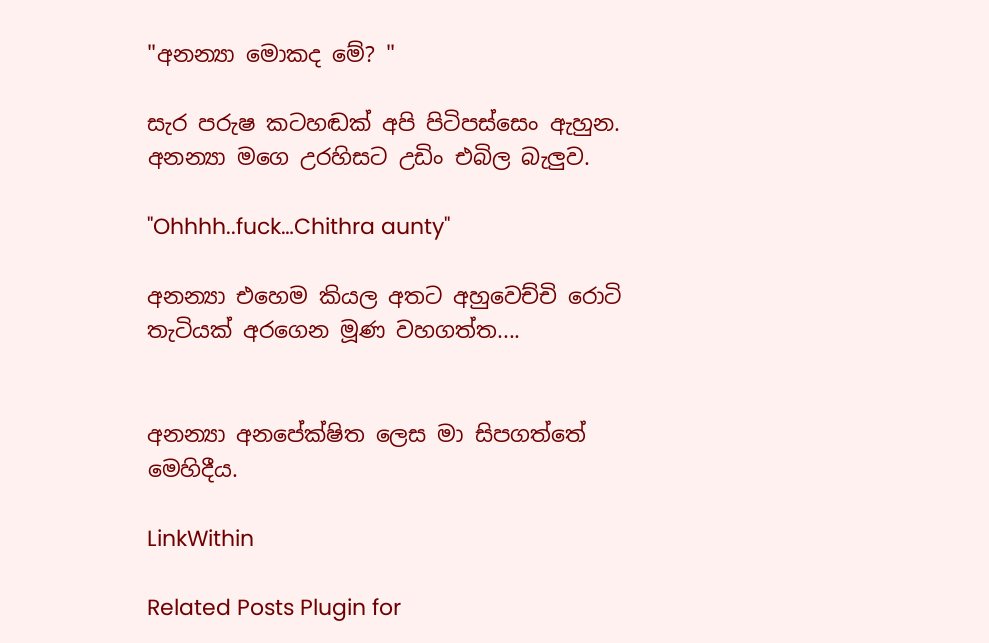"අනන්‍යා මොකද මේ? "

සැර පරුෂ කටහඬක් අපි පිටිපස්සෙං ඇහුන. අනන්‍යා මගෙ උරහිසට උඩිං එබිල බැලුව.

"Ohhhh..fuck…Chithra aunty"

අනන්‍යා එහෙම කියල අතට අහුවෙච්චි රොටි තැටියක් අරගෙන මූණ වහගත්ත....


අනන්‍යා අනපේක්ෂිත ලෙස මා සිපගත්තේ මෙහිදීය.

LinkWithin

Related Posts Plugin for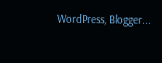WordPress, Blogger...